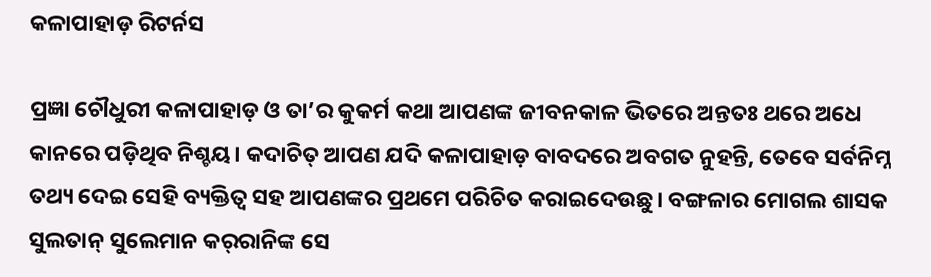କଳାପାହାଡ଼ ରିଟର୍ନସ

ପ୍ରଜ୍ଞା ଚୌଧୁରୀ କଳାପାହାଡ଼ ଓ ତା’ର କୁକର୍ମ କଥା ଆପଣଙ୍କ ଜୀବନକାଳ ଭିତରେ ଅନ୍ତତଃ ଥରେ ଅଧେ କାନରେ ପଡ଼ିଥିବ ନିଶ୍ଚୟ। କଦାଚିତ୍ ଆପଣ ଯଦି କଳାପାହାଡ଼ ବାବଦରେ ଅବଗତ ନୁହନ୍ତି, ତେବେ ସର୍ବନିମ୍ନ ତଥ୍ୟ ଦେଇ ସେହି ବ୍ୟକ୍ତିତ୍ୱ ସହ ଆପଣଙ୍କର ପ୍ରଥମେ ପରିଚିତ କରାଇଦେଉଛୁ। ବଙ୍ଗଳାର ମୋଗଲ ଶାସକ ସୁଲତାନ୍ ସୁଲେମାନ କର୍‌ରାନିଙ୍କ ସେ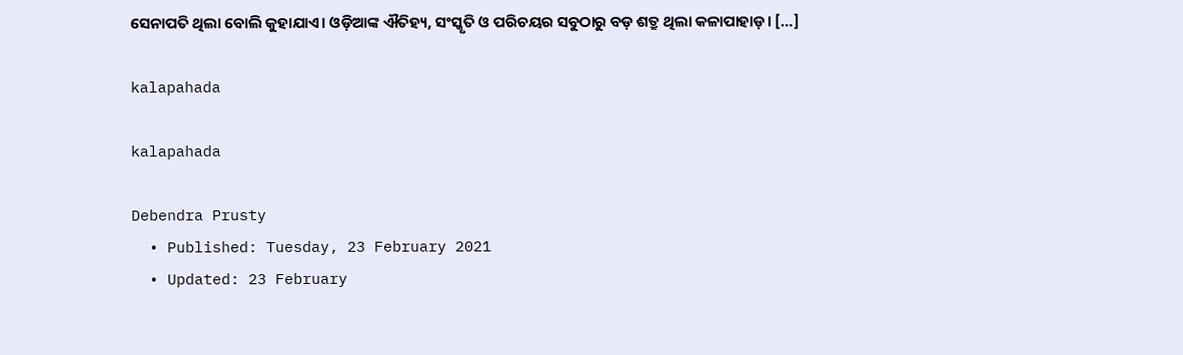ସେନାପତି ଥିଲା ବୋଲି କୁହାଯାଏ। ଓଡ଼ିଆଙ୍କ ଐତିହ୍ୟ, ସଂସ୍କୃତି ଓ ପରିଚୟର ସବୁଠାରୁ ବଡ଼ ଶତ୍ରୁ ଥିଲା କଳାପାହାଡ଼। […]

kalapahada

kalapahada

Debendra Prusty
  • Published: Tuesday, 23 February 2021
  • Updated: 23 February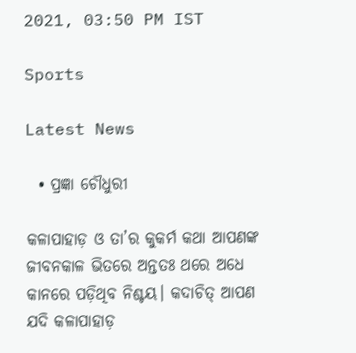2021, 03:50 PM IST

Sports

Latest News

  • ପ୍ରଜ୍ଞା ଚୌଧୁରୀ

କଳାପାହାଡ଼ ଓ ତା’ର କୁକର୍ମ କଥା ଆପଣଙ୍କ ଜୀବନକାଳ ଭିତରେ ଅନ୍ତତଃ ଥରେ ଅଧେ କାନରେ ପଡ଼ିଥିବ ନିଶ୍ଚୟ। କଦାଚିତ୍ ଆପଣ ଯଦି କଳାପାହାଡ଼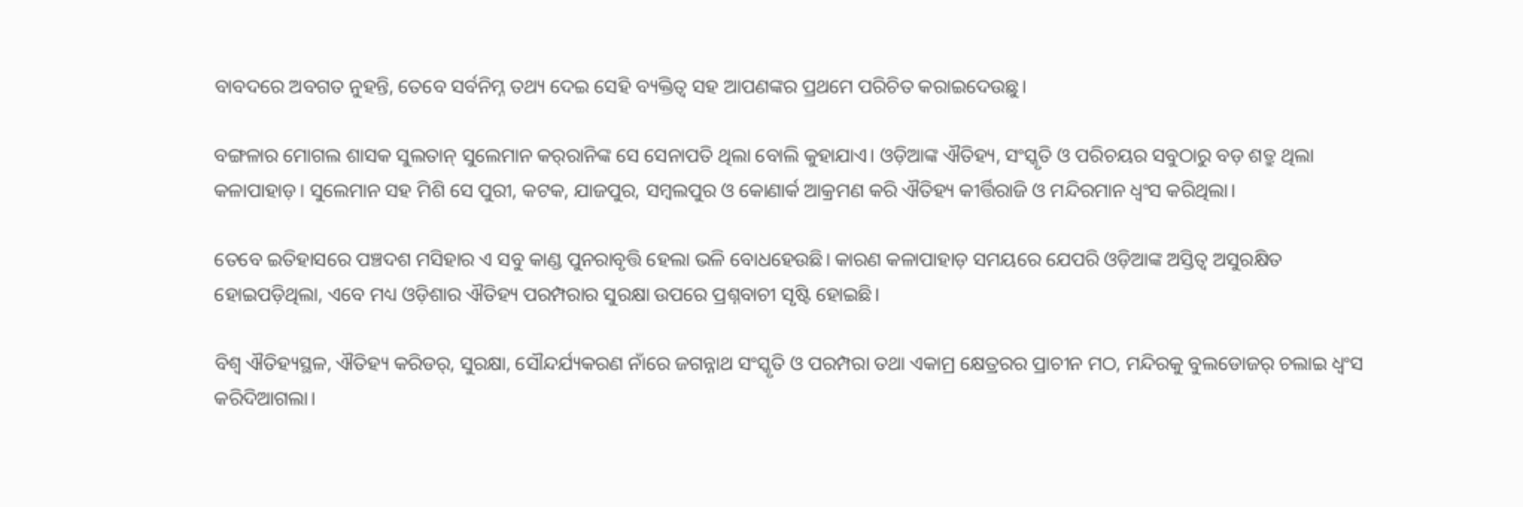ବାବଦରେ ଅବଗତ ନୁହନ୍ତି, ତେବେ ସର୍ବନିମ୍ନ ତଥ୍ୟ ଦେଇ ସେହି ବ୍ୟକ୍ତିତ୍ୱ ସହ ଆପଣଙ୍କର ପ୍ରଥମେ ପରିଚିତ କରାଇଦେଉଛୁ।

ବଙ୍ଗଳାର ମୋଗଲ ଶାସକ ସୁଲତାନ୍ ସୁଲେମାନ କର୍‌ରାନିଙ୍କ ସେ ସେନାପତି ଥିଲା ବୋଲି କୁହାଯାଏ। ଓଡ଼ିଆଙ୍କ ଐତିହ୍ୟ, ସଂସ୍କୃତି ଓ ପରିଚୟର ସବୁଠାରୁ ବଡ଼ ଶତ୍ରୁ ଥିଲା କଳାପାହାଡ଼। ସୁଲେମାନ ସହ ମିଶି ସେ ପୁରୀ, କଟକ, ଯାଜପୁର, ସମ୍ବଲପୁର ଓ କୋଣାର୍କ ଆକ୍ରମଣ କରି ଐତିହ୍ୟ କୀର୍ତ୍ତିରାଜି ଓ ମନ୍ଦିରମାନ ଧ୍ୱଂସ କରିଥିଲା।

ତେବେ ଇତିହାସରେ ପଞ୍ଚଦଶ ମସିହାର ଏ ସବୁ କାଣ୍ଡ ପୁନରାବୃତ୍ତି ହେଲା ଭଳି ବୋଧହେଉଛି। କାରଣ କଳାପାହାଡ଼ ସମୟରେ ଯେପରି ଓଡ଼ିଆଙ୍କ ଅସ୍ତିତ୍ୱ ଅସୁରକ୍ଷିତ ହୋଇପଡ଼ିଥିଲା, ଏବେ ମଧ୍ୟ ଓଡ଼ିଶାର ଐତିହ୍ୟ ପରମ୍ପରାର ସୁରକ୍ଷା ଉପରେ ପ୍ରଶ୍ନବାଚୀ ସୃଷ୍ଟି ହୋଇଛି।

ବିଶ୍ୱ ଐତିହ୍ୟସ୍ଥଳ, ଐତିହ୍ୟ କରିଡର୍, ସୁରକ୍ଷା, ସୌନ୍ଦର୍ଯ୍ୟକରଣ ନାଁରେ ଜଗନ୍ନାଥ ସଂସ୍କୃତି ଓ ପରମ୍ପରା ତଥା ଏକାମ୍ର କ୍ଷେତ୍ରରର ପ୍ରାଚୀନ ମଠ, ମନ୍ଦିରକୁ ବୁଲଡୋଜର୍ ଚଲାଇ ଧ୍ୱଂସ କରିଦିଆଗଲା।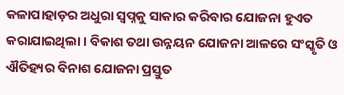କଳାପାହାଡ଼ର ଅଧୁରା ସ୍ୱପ୍ନକୁ ସାକାର କରିବାର ଯୋଜନା ହୁଏତ କରାଯାଇଥିଲା। ବିକାଶ ତଥା ଉନ୍ନୟନ ଯୋଜନା ଆଳରେ ସଂସ୍କୃତି ଓ ଐତିହ୍ୟର ବିନାଶ ଯୋଜନା ପ୍ରସ୍ତୁତ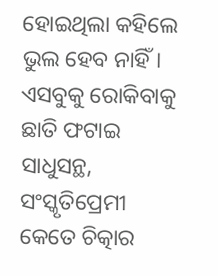ହୋଇଥିଲା କହିଲେ ଭୁଲ ହେବ ନାହିଁ। ଏସବୁକୁ ରୋକିବାକୁ ଛାତି ଫଟାଇ ସାଧୁସନ୍ଥ, ସଂସ୍କୃତିପ୍ରେମୀ କେତେ ଚିତ୍କାର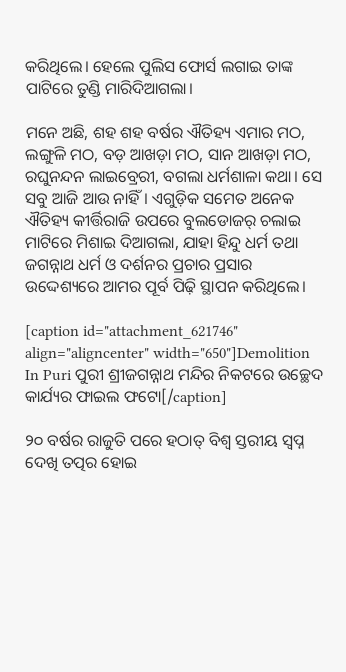କରିଥିଲେ। ହେଲେ ପୁଲିସ ଫୋର୍ସ ଲଗାଇ ତାଙ୍କ ପାଟିରେ ତୁଣ୍ଡି ମାରିଦିଆଗଲା।

ମନେ ଅଛି, ଶହ ଶହ ବର୍ଷର ଐତିହ୍ୟ ଏମାର ମଠ, ଲଙ୍ଗୁଳି ମଠ, ବଡ଼ ଆଖଡ଼ା ମଠ, ସାନ ଆଖଡ଼ା ମଠ, ରଘୁନନ୍ଦନ ଲାଇବ୍ରେରୀ, ବଗଲା ଧର୍ମଶାଳା କଥା। ସେ ସବୁ ଆଜି ଆଉ ନାହିଁ। ଏଗୁଡ଼ିକ ସମେତ ଅନେକ ଐତିହ୍ୟ କୀର୍ତ୍ତିରାଜି ଉପରେ ବୁଲଡୋଜର୍ ଚଲାଇ ମାଟିରେ ମିଶାଇ ଦିଆଗଲା, ଯାହା ହିନ୍ଦୁ ଧର୍ମ ତଥା ଜଗନ୍ନାଥ ଧର୍ମ ଓ ଦର୍ଶନର ପ୍ରଚାର ପ୍ରସାର ଉଦ୍ଦେଶ୍ୟରେ ଆମର ପୂର୍ବ ପିଢ଼ି ସ୍ଥାପନ କରିଥିଲେ।

[caption id="attachment_621746" align="aligncenter" width="650"]Demolition In Puri ପୁରୀ ଶ୍ରୀଜଗନ୍ନାଥ ମନ୍ଦିର ନିକଟରେ ଉଚ୍ଛେଦ କାର୍ଯ୍ୟର ଫାଇଲ ଫଟୋ[/caption]

୨୦ ବର୍ଷର ରାଜୁତି ପରେ ହଠାତ୍ ବିଶ୍ୱ ସ୍ତରୀୟ ସ୍ୱପ୍ନ ଦେଖି ତତ୍ପର ହୋଇ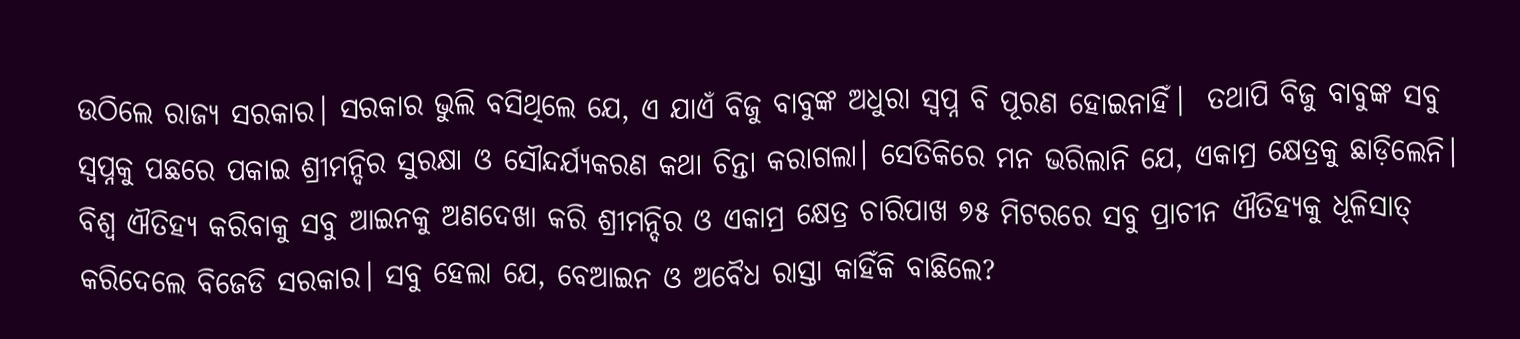ଉଠିଲେ ରାଜ୍ୟ ସରକାର। ସରକାର ଭୁଲି ବସିଥିଲେ ଯେ, ଏ ଯାଏଁ ବିଜୁ ବାବୁଙ୍କ ଅଧୁରା ସ୍ୱପ୍ନ ବି ପୂରଣ ହୋଇନାହିଁ।  ତଥାପି ବିଜୁ ବାବୁଙ୍କ ସବୁ ସ୍ୱପ୍ନକୁ ପଛରେ ପକାଇ ଶ୍ରୀମନ୍ଦିର ସୁରକ୍ଷା ଓ ସୌନ୍ଦର୍ଯ୍ୟକରଣ କଥା ଚିନ୍ତା କରାଗଲା। ସେତିକିରେ ମନ ଭରିଲାନି ଯେ, ଏକାମ୍ର କ୍ଷେତ୍ରକୁ ଛାଡ଼ିଲେନି। ବିଶ୍ୱ ଐତିହ୍ୟ କରିବାକୁ ସବୁ ଆଇନକୁ ଅଣଦେଖା କରି ଶ୍ରୀମନ୍ଦିର ଓ ଏକାମ୍ର କ୍ଷେତ୍ର ଚାରିପାଖ ୭୫ ମିଟରରେ ସବୁ ପ୍ରାଚୀନ ଐତିହ୍ୟକୁ ଧୂଳିସାତ୍ କରିଦେଲେ ବିଜେଡି ସରକାର। ସବୁ ହେଲା ଯେ, ବେଆଇନ ଓ ଅବୈଧ ରାସ୍ତା କାହିଁକି ବାଛିଲେ?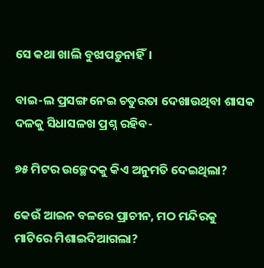ସେ କଥା ଖାଲି ବୁଝାପଡ଼ୁନାହିଁ।

ବାଇ-ଲ ପ୍ରସଙ୍ଗ ନେଇ ଚତୁରତା ଦେଖାଉଥିବା ଶାସକ ଦଳକୁ ସିଧାସଳଖ ପ୍ରଶ୍ନ ରହିବ-

୭୫ ମିଟର ଉଚ୍ଛେଦକୁ କିଏ ଅନୁମତି ଦେଇଥିଲା?

କେଉଁ ଆଇନ ବଳରେ ପ୍ରାଚୀନ, ମଠ ମନ୍ଦିରକୁ ମାଟିରେ ମିଶାଇଦିଆଗଲା?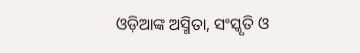ଓଡ଼ିଆଙ୍କ ଅସ୍ମିତା, ସଂସ୍କୃତି ଓ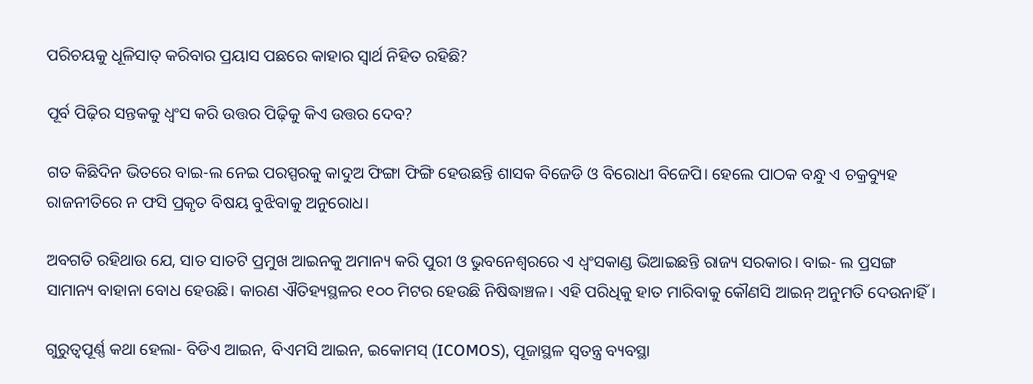ପରିଚୟକୁ ଧୂଳିସାତ୍ କରିବାର ପ୍ରୟାସ ପଛରେ କାହାର ସ୍ୱାର୍ଥ ନିହିତ ରହିଛି?

ପୂର୍ବ ପିଢ଼ିର ସନ୍ତକକୁ ଧ୍ୱଂସ କରି ଉତ୍ତର ପିଢ଼ିକୁ କିଏ ଉତ୍ତର ଦେବ?

ଗତ କିଛିଦିନ ଭିତରେ ବାଇ-ଲ ନେଇ ପରସ୍ପରକୁ କାଦୁଅ ଫିଙ୍ଗା ଫିଙ୍ଗି ହେଉଛନ୍ତି ଶାସକ ବିଜେଡି ଓ ବିରୋଧୀ ବିଜେପି। ହେଲେ ପାଠକ ବନ୍ଧୁ ଏ ଚକ୍ରବ୍ୟୁହ ରାଜନୀତିରେ ନ ଫସି ପ୍ରକୃତ ବିଷୟ ବୁଝିବାକୁ ଅନୁରୋଧ।

ଅବଗତି ରହିଥାଉ ଯେ, ସାତ ସାତଟି ପ୍ରମୁଖ ଆଇନକୁ ଅମାନ୍ୟ କରି ପୁରୀ ଓ ଭୁବନେଶ୍ୱରରେ ଏ ଧ୍ୱଂସକାଣ୍ଡ ଭିଆଇଛନ୍ତି ରାଜ୍ୟ ସରକାର। ବାଇ- ଲ ପ୍ରସଙ୍ଗ ସାମାନ୍ୟ ବାହାନା ବୋଧ ହେଉଛି। କାରଣ ଐତିହ୍ୟସ୍ଥଳର ୧୦୦ ମିଟର ହେଉଛି ନିଷିଦ୍ଧାଞ୍ଚଳ। ଏହି ପରିଧିକୁ ହାତ ମାରିବାକୁ କୌଣସି ଆଇନ୍ ଅନୁମତି ଦେଉନାହିଁ।

ଗୁରୁତ୍ୱପୂର୍ଣ୍ଣ କଥା ହେଲା- ବିଡିଏ ଆଇନ, ବିଏମସି ଆଇନ, ଇକୋମସ୍‌ (ICOMOS), ପୂଜାସ୍ଥଳ ସ୍ୱତନ୍ତ୍ର ବ୍ୟବସ୍ଥା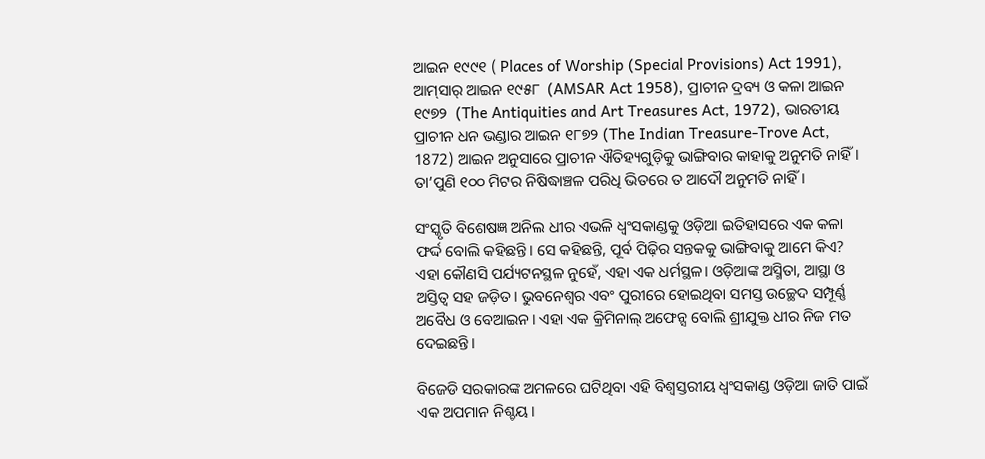ଆଇନ ୧୯୯୧ ( Places of Worship (Special Provisions) Act 1991), ଆମ୍‌ସାର୍‌ ଆଇନ ୧୯୫୮  (AMSAR Act 1958), ପ୍ରାଚୀନ ଦ୍ରବ୍ୟ ଓ କଳା ଆଇନ ୧୯୭୨  (The Antiquities and Art Treasures Act, 1972), ଭାରତୀୟ ପ୍ରାଚୀନ ଧନ ଭଣ୍ଡାର ଆଇନ ୧୮୭୨ (The Indian Treasure-Trove Act, 1872) ଆଇନ ଅନୁସାରେ ପ୍ରାଚୀନ ଐତିହ୍ୟଗୁଡ଼ିକୁ ଭାଙ୍ଗିବାର କାହାକୁ ଅନୁମତି ନାହିଁ। ତା’ପୁଣି ୧୦୦ ମିଟର ନିଷିଦ୍ଧାଞ୍ଚଳ ପରିଧି ଭିତରେ ତ ଆଦୌ ଅନୁମତି ନାହିଁ।

ସଂସ୍କୃତି ବିଶେଷଜ୍ଞ ଅନିଲ ଧୀର ଏଭଳି ଧ୍ୱଂସକାଣ୍ଡକୁ ଓଡ଼ିଆ ଇତିହାସରେ ଏକ କଳା ଫର୍ଦ୍ଦ ବୋଲି କହିଛନ୍ତି। ସେ କହିଛନ୍ତି, ପୂର୍ବ ପିଢ଼ିର ସନ୍ତକକୁ ଭାଙ୍ଗିବାକୁ ଆମେ କିଏ? ଏହା କୌଣସି ପର୍ଯ୍ୟଟନସ୍ଥଳ ନୁହେଁ, ଏହା ଏକ ଧର୍ମସ୍ଥଳ। ଓଡ଼ିଆଙ୍କ ଅସ୍ମିତା, ଆସ୍ଥା ଓ ଅସ୍ତିତ୍ୱ ସହ ଜଡ଼ିତ। ଭୁବନେଶ୍ୱର ଏବଂ ପୁରୀରେ ହୋଇଥିବା ସମସ୍ତ ଉଚ୍ଛେଦ ସମ୍ପୂର୍ଣ୍ଣ ଅବୈଧ ଓ ବେଆଇନ। ଏହା ଏକ କ୍ରିମିନାଲ୍ ଅଫେନ୍ସ ବୋଲି ଶ୍ରୀଯୁକ୍ତ ଧୀର ନିଜ ମତ ଦେଇଛନ୍ତି।

ବିଜେଡି ସରକାରଙ୍କ ଅମଳରେ ଘଟିଥିବା ଏହି ବିଶ୍ୱସ୍ତରୀୟ ଧ୍ୱଂସକାଣ୍ଡ ଓଡ଼ିଆ ଜାତି ପାଇଁ ଏକ ଅପମାନ ନିଶ୍ଚୟ।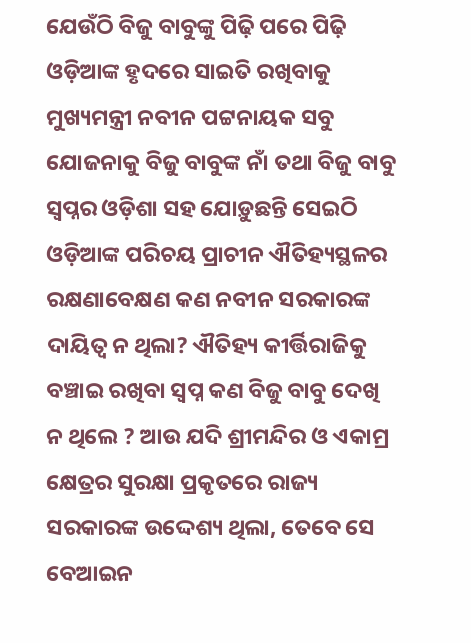ଯେଉଁଠି ବିଜୁ ବାବୁଙ୍କୁ ପିଢ଼ି ପରେ ପିଢ଼ି ଓଡ଼ିଆଙ୍କ ହୃଦରେ ସାଇତି ରଖିବାକୁ ମୁଖ୍ୟମନ୍ତ୍ରୀ ନବୀନ ପଟ୍ଟନାୟକ ସବୁ ଯୋଜନାକୁ ବିଜୁ ବାବୁଙ୍କ ନାଁ ତଥା ବିଜୁ ବାବୁ ସ୍ୱପ୍ନର ଓଡ଼ିଶା ସହ ଯୋଡ଼ୁଛନ୍ତି ସେଇଠି ଓଡ଼ିଆଙ୍କ ପରିଚୟ ପ୍ରାଚୀନ ଐତିହ୍ୟସ୍ଥଳର ରକ୍ଷଣାବେକ୍ଷଣ କଣ ନବୀନ ସରକାରଙ୍କ ଦାୟିତ୍ୱ ନ ଥିଲା? ଐତିହ୍ୟ କୀର୍ତ୍ତିରାଜିକୁ ବଞ୍ଚାଇ ରଖିବା ସ୍ୱପ୍ନ କଣ ବିଜୁ ବାବୁ ଦେଖି ନ ଥିଲେ ? ଆଉ ଯଦି ଶ୍ରୀମନ୍ଦିର ଓ ଏକାମ୍ର କ୍ଷେତ୍ରର ସୁରକ୍ଷା ପ୍ରକୃତରେ ରାଜ୍ୟ ସରକାରଙ୍କ ଉଦ୍ଦେଶ୍ୟ ଥିଲା, ତେବେ ସେ ବେଆଇନ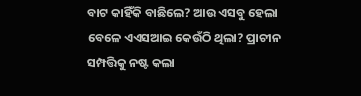ବାଟ କାହିଁକି ବାଛିଲେ? ଆଉ ଏସବୁ ହେଲା ବେଳେ ଏଏସଆଇ କେଉଁଠି ଥିଲା? ପ୍ରାଚୀନ ସମ୍ପତ୍ତିକୁ ନଷ୍ଟ କଲା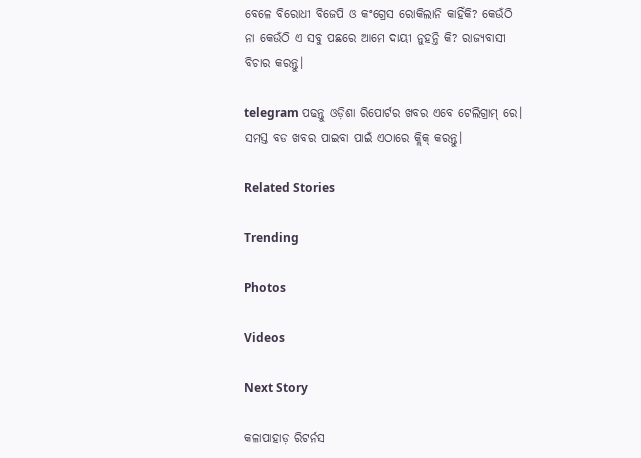ବେଳେ ବିରୋଧୀ ବିଜେପି ଓ କଂଗ୍ରେସ ରୋକିଲାନି କାହିଁକି? କେଉଁଠି ନା କେଉଁଠି ଏ ସବୁ ପଛରେ ଆମେ ଦାୟୀ ନୁହନ୍ତି କି? ରାଜ୍ୟବାସୀ ବିଚାର କରନ୍ତୁ।

telegram ପଢନ୍ତୁ ଓଡ଼ିଶା ରିପୋର୍ଟର ଖବର ଏବେ ଟେଲିଗ୍ରାମ୍ ରେ। ସମସ୍ତ ବଡ ଖବର ପାଇବା ପାଇଁ ଏଠାରେ କ୍ଲିକ୍ କରନ୍ତୁ।

Related Stories

Trending

Photos

Videos

Next Story

କଳାପାହାଡ଼ ରିଟର୍ନସ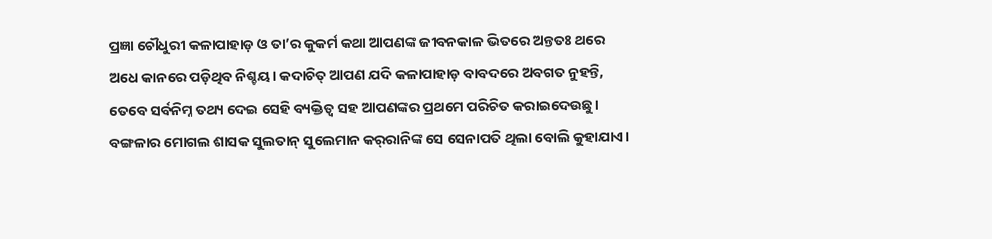ପ୍ରଜ୍ଞା ଚୌଧୁରୀ କଳାପାହାଡ଼ ଓ ତା’ର କୁକର୍ମ କଥା ଆପଣଙ୍କ ଜୀବନକାଳ ଭିତରେ ଅନ୍ତତଃ ଥରେ ଅଧେ କାନରେ ପଡ଼ିଥିବ ନିଶ୍ଚୟ। କଦାଚିତ୍ ଆପଣ ଯଦି କଳାପାହାଡ଼ ବାବଦରେ ଅବଗତ ନୁହନ୍ତି, ତେବେ ସର୍ବନିମ୍ନ ତଥ୍ୟ ଦେଇ ସେହି ବ୍ୟକ୍ତିତ୍ୱ ସହ ଆପଣଙ୍କର ପ୍ରଥମେ ପରିଚିତ କରାଇଦେଉଛୁ। ବଙ୍ଗଳାର ମୋଗଲ ଶାସକ ସୁଲତାନ୍ ସୁଲେମାନ କର୍‌ରାନିଙ୍କ ସେ ସେନାପତି ଥିଲା ବୋଲି କୁହାଯାଏ।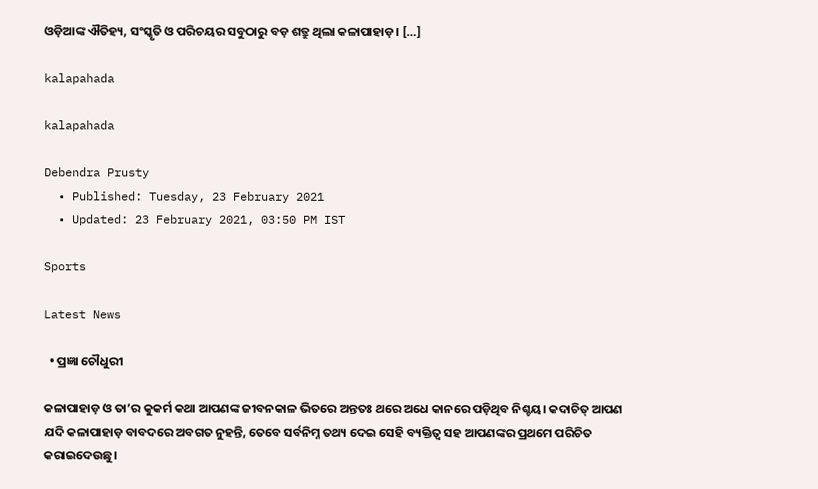ଓଡ଼ିଆଙ୍କ ଐତିହ୍ୟ, ସଂସ୍କୃତି ଓ ପରିଚୟର ସବୁଠାରୁ ବଡ଼ ଶତ୍ରୁ ଥିଲା କଳାପାହାଡ଼। […]

kalapahada

kalapahada

Debendra Prusty
  • Published: Tuesday, 23 February 2021
  • Updated: 23 February 2021, 03:50 PM IST

Sports

Latest News

  • ପ୍ରଜ୍ଞା ଚୌଧୁରୀ

କଳାପାହାଡ଼ ଓ ତା’ର କୁକର୍ମ କଥା ଆପଣଙ୍କ ଜୀବନକାଳ ଭିତରେ ଅନ୍ତତଃ ଥରେ ଅଧେ କାନରେ ପଡ଼ିଥିବ ନିଶ୍ଚୟ। କଦାଚିତ୍ ଆପଣ ଯଦି କଳାପାହାଡ଼ ବାବଦରେ ଅବଗତ ନୁହନ୍ତି, ତେବେ ସର୍ବନିମ୍ନ ତଥ୍ୟ ଦେଇ ସେହି ବ୍ୟକ୍ତିତ୍ୱ ସହ ଆପଣଙ୍କର ପ୍ରଥମେ ପରିଚିତ କରାଇଦେଉଛୁ।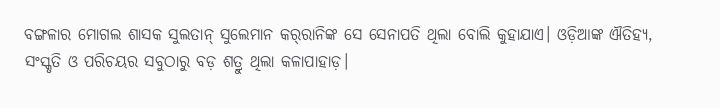ବଙ୍ଗଳାର ମୋଗଲ ଶାସକ ସୁଲତାନ୍ ସୁଲେମାନ କର୍‌ରାନିଙ୍କ ସେ ସେନାପତି ଥିଲା ବୋଲି କୁହାଯାଏ। ଓଡ଼ିଆଙ୍କ ଐତିହ୍ୟ, ସଂସ୍କୃତି ଓ ପରିଚୟର ସବୁଠାରୁ ବଡ଼ ଶତ୍ରୁ ଥିଲା କଳାପାହାଡ଼।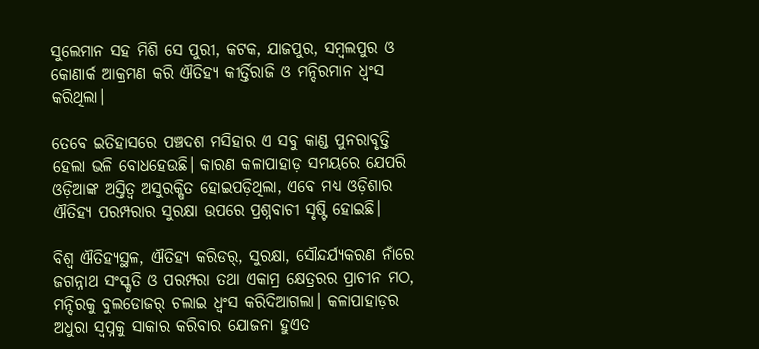ସୁଲେମାନ ସହ ମିଶି ସେ ପୁରୀ, କଟକ, ଯାଜପୁର, ସମ୍ବଲପୁର ଓ କୋଣାର୍କ ଆକ୍ରମଣ କରି ଐତିହ୍ୟ କୀର୍ତ୍ତିରାଜି ଓ ମନ୍ଦିରମାନ ଧ୍ୱଂସ କରିଥିଲା।

ତେବେ ଇତିହାସରେ ପଞ୍ଚଦଶ ମସିହାର ଏ ସବୁ କାଣ୍ଡ ପୁନରାବୃତ୍ତି ହେଲା ଭଳି ବୋଧହେଉଛି। କାରଣ କଳାପାହାଡ଼ ସମୟରେ ଯେପରି ଓଡ଼ିଆଙ୍କ ଅସ୍ତିତ୍ୱ ଅସୁରକ୍ଷିତ ହୋଇପଡ଼ିଥିଲା, ଏବେ ମଧ୍ୟ ଓଡ଼ିଶାର ଐତିହ୍ୟ ପରମ୍ପରାର ସୁରକ୍ଷା ଉପରେ ପ୍ରଶ୍ନବାଚୀ ସୃଷ୍ଟି ହୋଇଛି।

ବିଶ୍ୱ ଐତିହ୍ୟସ୍ଥଳ, ଐତିହ୍ୟ କରିଡର୍, ସୁରକ୍ଷା, ସୌନ୍ଦର୍ଯ୍ୟକରଣ ନାଁରେ ଜଗନ୍ନାଥ ସଂସ୍କୃତି ଓ ପରମ୍ପରା ତଥା ଏକାମ୍ର କ୍ଷେତ୍ରରର ପ୍ରାଚୀନ ମଠ, ମନ୍ଦିରକୁ ବୁଲଡୋଜର୍ ଚଲାଇ ଧ୍ୱଂସ କରିଦିଆଗଲା। କଳାପାହାଡ଼ର ଅଧୁରା ସ୍ୱପ୍ନକୁ ସାକାର କରିବାର ଯୋଜନା ହୁଏତ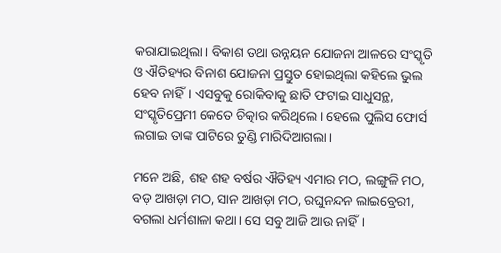କରାଯାଇଥିଲା। ବିକାଶ ତଥା ଉନ୍ନୟନ ଯୋଜନା ଆଳରେ ସଂସ୍କୃତି ଓ ଐତିହ୍ୟର ବିନାଶ ଯୋଜନା ପ୍ରସ୍ତୁତ ହୋଇଥିଲା କହିଲେ ଭୁଲ ହେବ ନାହିଁ। ଏସବୁକୁ ରୋକିବାକୁ ଛାତି ଫଟାଇ ସାଧୁସନ୍ଥ, ସଂସ୍କୃତିପ୍ରେମୀ କେତେ ଚିତ୍କାର କରିଥିଲେ। ହେଲେ ପୁଲିସ ଫୋର୍ସ ଲଗାଇ ତାଙ୍କ ପାଟିରେ ତୁଣ୍ଡି ମାରିଦିଆଗଲା।

ମନେ ଅଛି, ଶହ ଶହ ବର୍ଷର ଐତିହ୍ୟ ଏମାର ମଠ, ଲଙ୍ଗୁଳି ମଠ, ବଡ଼ ଆଖଡ଼ା ମଠ, ସାନ ଆଖଡ଼ା ମଠ, ରଘୁନନ୍ଦନ ଲାଇବ୍ରେରୀ, ବଗଲା ଧର୍ମଶାଳା କଥା। ସେ ସବୁ ଆଜି ଆଉ ନାହିଁ।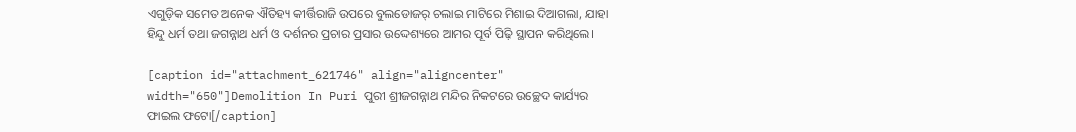ଏଗୁଡ଼ିକ ସମେତ ଅନେକ ଐତିହ୍ୟ କୀର୍ତ୍ତିରାଜି ଉପରେ ବୁଲଡୋଜର୍ ଚଲାଇ ମାଟିରେ ମିଶାଇ ଦିଆଗଲା, ଯାହା ହିନ୍ଦୁ ଧର୍ମ ତଥା ଜଗନ୍ନାଥ ଧର୍ମ ଓ ଦର୍ଶନର ପ୍ରଚାର ପ୍ରସାର ଉଦ୍ଦେଶ୍ୟରେ ଆମର ପୂର୍ବ ପିଢ଼ି ସ୍ଥାପନ କରିଥିଲେ।

[caption id="attachment_621746" align="aligncenter" width="650"]Demolition In Puri ପୁରୀ ଶ୍ରୀଜଗନ୍ନାଥ ମନ୍ଦିର ନିକଟରେ ଉଚ୍ଛେଦ କାର୍ଯ୍ୟର ଫାଇଲ ଫଟୋ[/caption]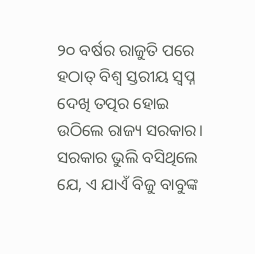୨୦ ବର୍ଷର ରାଜୁତି ପରେ ହଠାତ୍ ବିଶ୍ୱ ସ୍ତରୀୟ ସ୍ୱପ୍ନ ଦେଖି ତତ୍ପର ହୋଇ ଉଠିଲେ ରାଜ୍ୟ ସରକାର। ସରକାର ଭୁଲି ବସିଥିଲେ ଯେ, ଏ ଯାଏଁ ବିଜୁ ବାବୁଙ୍କ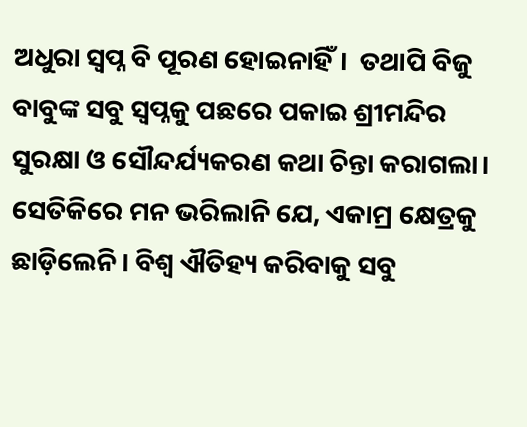ଅଧୁରା ସ୍ୱପ୍ନ ବି ପୂରଣ ହୋଇନାହିଁ।  ତଥାପି ବିଜୁ ବାବୁଙ୍କ ସବୁ ସ୍ୱପ୍ନକୁ ପଛରେ ପକାଇ ଶ୍ରୀମନ୍ଦିର ସୁରକ୍ଷା ଓ ସୌନ୍ଦର୍ଯ୍ୟକରଣ କଥା ଚିନ୍ତା କରାଗଲା। ସେତିକିରେ ମନ ଭରିଲାନି ଯେ, ଏକାମ୍ର କ୍ଷେତ୍ରକୁ ଛାଡ଼ିଲେନି। ବିଶ୍ୱ ଐତିହ୍ୟ କରିବାକୁ ସବୁ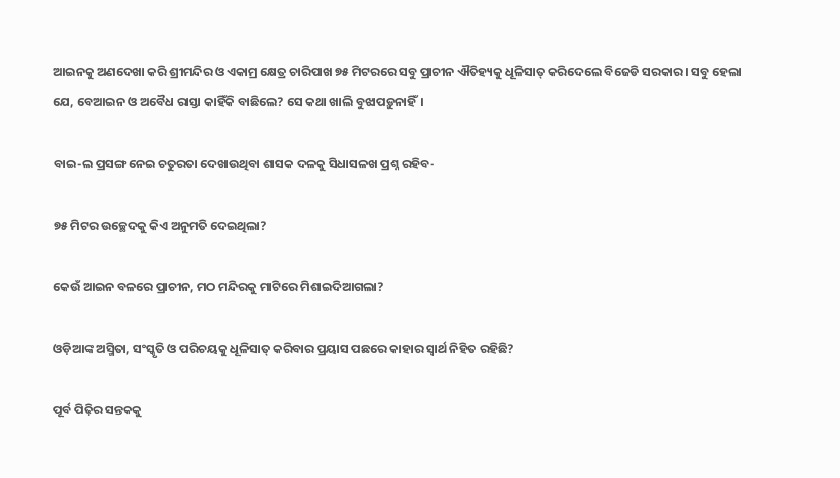ଆଇନକୁ ଅଣଦେଖା କରି ଶ୍ରୀମନ୍ଦିର ଓ ଏକାମ୍ର କ୍ଷେତ୍ର ଚାରିପାଖ ୭୫ ମିଟରରେ ସବୁ ପ୍ରାଚୀନ ଐତିହ୍ୟକୁ ଧୂଳିସାତ୍ କରିଦେଲେ ବିଜେଡି ସରକାର। ସବୁ ହେଲା ଯେ, ବେଆଇନ ଓ ଅବୈଧ ରାସ୍ତା କାହିଁକି ବାଛିଲେ? ସେ କଥା ଖାଲି ବୁଝାପଡ଼ୁନାହିଁ।

ବାଇ-ଲ ପ୍ରସଙ୍ଗ ନେଇ ଚତୁରତା ଦେଖାଉଥିବା ଶାସକ ଦଳକୁ ସିଧାସଳଖ ପ୍ରଶ୍ନ ରହିବ-

୭୫ ମିଟର ଉଚ୍ଛେଦକୁ କିଏ ଅନୁମତି ଦେଇଥିଲା?

କେଉଁ ଆଇନ ବଳରେ ପ୍ରାଚୀନ, ମଠ ମନ୍ଦିରକୁ ମାଟିରେ ମିଶାଇଦିଆଗଲା?

ଓଡ଼ିଆଙ୍କ ଅସ୍ମିତା, ସଂସ୍କୃତି ଓ ପରିଚୟକୁ ଧୂଳିସାତ୍ କରିବାର ପ୍ରୟାସ ପଛରେ କାହାର ସ୍ୱାର୍ଥ ନିହିତ ରହିଛି?

ପୂର୍ବ ପିଢ଼ିର ସନ୍ତକକୁ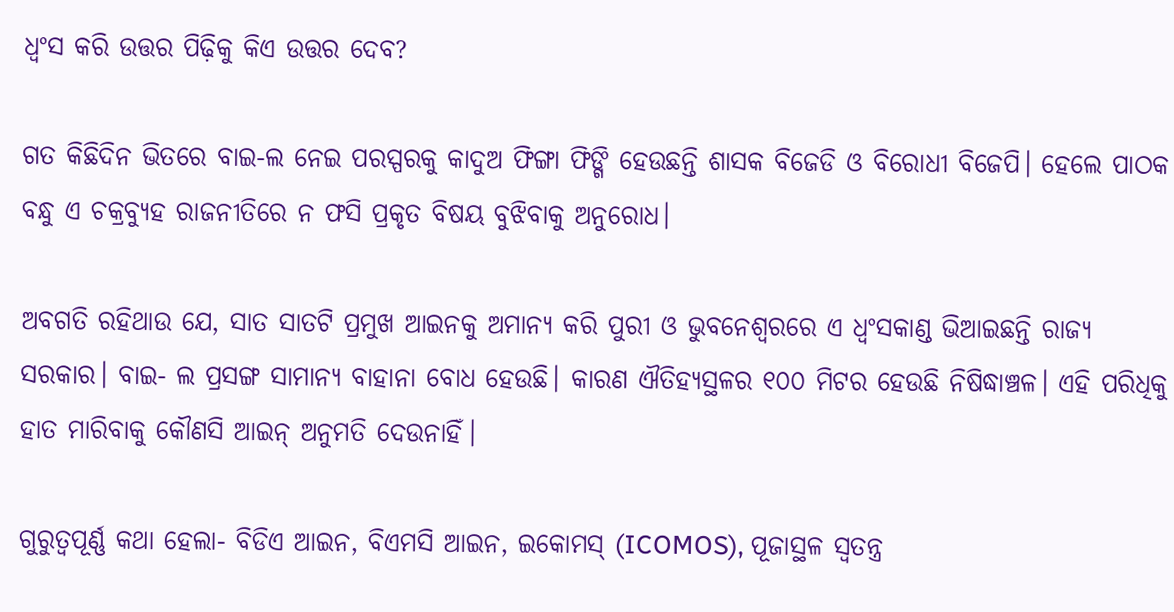ଧ୍ୱଂସ କରି ଉତ୍ତର ପିଢ଼ିକୁ କିଏ ଉତ୍ତର ଦେବ?

ଗତ କିଛିଦିନ ଭିତରେ ବାଇ-ଲ ନେଇ ପରସ୍ପରକୁ କାଦୁଅ ଫିଙ୍ଗା ଫିଙ୍ଗି ହେଉଛନ୍ତି ଶାସକ ବିଜେଡି ଓ ବିରୋଧୀ ବିଜେପି। ହେଲେ ପାଠକ ବନ୍ଧୁ ଏ ଚକ୍ରବ୍ୟୁହ ରାଜନୀତିରେ ନ ଫସି ପ୍ରକୃତ ବିଷୟ ବୁଝିବାକୁ ଅନୁରୋଧ।

ଅବଗତି ରହିଥାଉ ଯେ, ସାତ ସାତଟି ପ୍ରମୁଖ ଆଇନକୁ ଅମାନ୍ୟ କରି ପୁରୀ ଓ ଭୁବନେଶ୍ୱରରେ ଏ ଧ୍ୱଂସକାଣ୍ଡ ଭିଆଇଛନ୍ତି ରାଜ୍ୟ ସରକାର। ବାଇ- ଲ ପ୍ରସଙ୍ଗ ସାମାନ୍ୟ ବାହାନା ବୋଧ ହେଉଛି। କାରଣ ଐତିହ୍ୟସ୍ଥଳର ୧୦୦ ମିଟର ହେଉଛି ନିଷିଦ୍ଧାଞ୍ଚଳ। ଏହି ପରିଧିକୁ ହାତ ମାରିବାକୁ କୌଣସି ଆଇନ୍ ଅନୁମତି ଦେଉନାହିଁ।

ଗୁରୁତ୍ୱପୂର୍ଣ୍ଣ କଥା ହେଲା- ବିଡିଏ ଆଇନ, ବିଏମସି ଆଇନ, ଇକୋମସ୍‌ (ICOMOS), ପୂଜାସ୍ଥଳ ସ୍ୱତନ୍ତ୍ର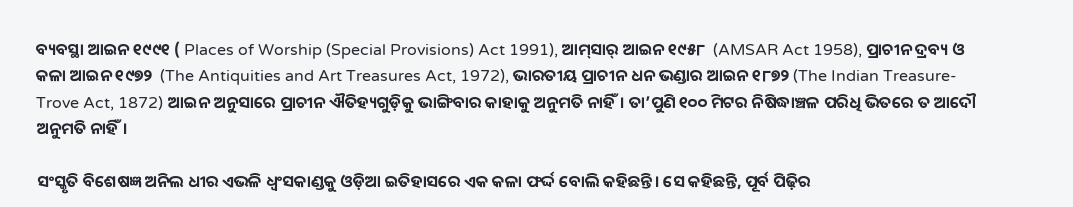ବ୍ୟବସ୍ଥା ଆଇନ ୧୯୯୧ ( Places of Worship (Special Provisions) Act 1991), ଆମ୍‌ସାର୍‌ ଆଇନ ୧୯୫୮  (AMSAR Act 1958), ପ୍ରାଚୀନ ଦ୍ରବ୍ୟ ଓ କଳା ଆଇନ ୧୯୭୨  (The Antiquities and Art Treasures Act, 1972), ଭାରତୀୟ ପ୍ରାଚୀନ ଧନ ଭଣ୍ଡାର ଆଇନ ୧୮୭୨ (The Indian Treasure-Trove Act, 1872) ଆଇନ ଅନୁସାରେ ପ୍ରାଚୀନ ଐତିହ୍ୟଗୁଡ଼ିକୁ ଭାଙ୍ଗିବାର କାହାକୁ ଅନୁମତି ନାହିଁ। ତା’ପୁଣି ୧୦୦ ମିଟର ନିଷିଦ୍ଧାଞ୍ଚଳ ପରିଧି ଭିତରେ ତ ଆଦୌ ଅନୁମତି ନାହିଁ।

ସଂସ୍କୃତି ବିଶେଷଜ୍ଞ ଅନିଲ ଧୀର ଏଭଳି ଧ୍ୱଂସକାଣ୍ଡକୁ ଓଡ଼ିଆ ଇତିହାସରେ ଏକ କଳା ଫର୍ଦ୍ଦ ବୋଲି କହିଛନ୍ତି। ସେ କହିଛନ୍ତି, ପୂର୍ବ ପିଢ଼ିର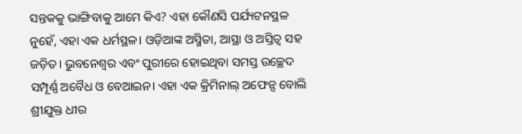ସନ୍ତକକୁ ଭାଙ୍ଗିବାକୁ ଆମେ କିଏ? ଏହା କୌଣସି ପର୍ଯ୍ୟଟନସ୍ଥଳ ନୁହେଁ, ଏହା ଏକ ଧର୍ମସ୍ଥଳ। ଓଡ଼ିଆଙ୍କ ଅସ୍ମିତା, ଆସ୍ଥା ଓ ଅସ୍ତିତ୍ୱ ସହ ଜଡ଼ିତ। ଭୁବନେଶ୍ୱର ଏବଂ ପୁରୀରେ ହୋଇଥିବା ସମସ୍ତ ଉଚ୍ଛେଦ ସମ୍ପୂର୍ଣ୍ଣ ଅବୈଧ ଓ ବେଆଇନ। ଏହା ଏକ କ୍ରିମିନାଲ୍ ଅଫେନ୍ସ ବୋଲି ଶ୍ରୀଯୁକ୍ତ ଧୀର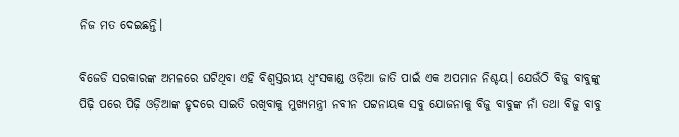ନିଜ ମତ ଦେଇଛନ୍ତି।

ବିଜେଡି ସରକାରଙ୍କ ଅମଳରେ ଘଟିଥିବା ଏହି ବିଶ୍ୱସ୍ତରୀୟ ଧ୍ୱଂସକାଣ୍ଡ ଓଡ଼ିଆ ଜାତି ପାଇଁ ଏକ ଅପମାନ ନିଶ୍ଚୟ। ଯେଉଁଠି ବିଜୁ ବାବୁଙ୍କୁ ପିଢ଼ି ପରେ ପିଢ଼ି ଓଡ଼ିଆଙ୍କ ହୃଦରେ ସାଇତି ରଖିବାକୁ ମୁଖ୍ୟମନ୍ତ୍ରୀ ନବୀନ ପଟ୍ଟନାୟକ ସବୁ ଯୋଜନାକୁ ବିଜୁ ବାବୁଙ୍କ ନାଁ ତଥା ବିଜୁ ବାବୁ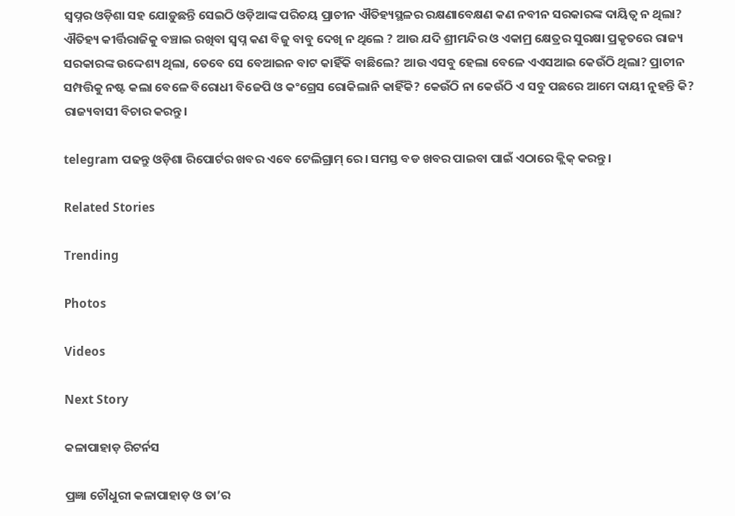ସ୍ୱପ୍ନର ଓଡ଼ିଶା ସହ ଯୋଡ଼ୁଛନ୍ତି ସେଇଠି ଓଡ଼ିଆଙ୍କ ପରିଚୟ ପ୍ରାଚୀନ ଐତିହ୍ୟସ୍ଥଳର ରକ୍ଷଣାବେକ୍ଷଣ କଣ ନବୀନ ସରକାରଙ୍କ ଦାୟିତ୍ୱ ନ ଥିଲା? ଐତିହ୍ୟ କୀର୍ତ୍ତିରାଜିକୁ ବଞ୍ଚାଇ ରଖିବା ସ୍ୱପ୍ନ କଣ ବିଜୁ ବାବୁ ଦେଖି ନ ଥିଲେ ? ଆଉ ଯଦି ଶ୍ରୀମନ୍ଦିର ଓ ଏକାମ୍ର କ୍ଷେତ୍ରର ସୁରକ୍ଷା ପ୍ରକୃତରେ ରାଜ୍ୟ ସରକାରଙ୍କ ଉଦ୍ଦେଶ୍ୟ ଥିଲା, ତେବେ ସେ ବେଆଇନ ବାଟ କାହିଁକି ବାଛିଲେ? ଆଉ ଏସବୁ ହେଲା ବେଳେ ଏଏସଆଇ କେଉଁଠି ଥିଲା? ପ୍ରାଚୀନ ସମ୍ପତ୍ତିକୁ ନଷ୍ଟ କଲା ବେଳେ ବିରୋଧୀ ବିଜେପି ଓ କଂଗ୍ରେସ ରୋକିଲାନି କାହିଁକି? କେଉଁଠି ନା କେଉଁଠି ଏ ସବୁ ପଛରେ ଆମେ ଦାୟୀ ନୁହନ୍ତି କି? ରାଜ୍ୟବାସୀ ବିଚାର କରନ୍ତୁ।

telegram ପଢନ୍ତୁ ଓଡ଼ିଶା ରିପୋର୍ଟର ଖବର ଏବେ ଟେଲିଗ୍ରାମ୍ ରେ। ସମସ୍ତ ବଡ ଖବର ପାଇବା ପାଇଁ ଏଠାରେ କ୍ଲିକ୍ କରନ୍ତୁ।

Related Stories

Trending

Photos

Videos

Next Story

କଳାପାହାଡ଼ ରିଟର୍ନସ

ପ୍ରଜ୍ଞା ଚୌଧୁରୀ କଳାପାହାଡ଼ ଓ ତା’ର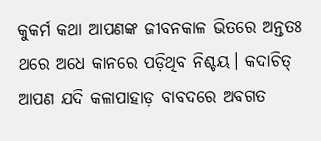କୁକର୍ମ କଥା ଆପଣଙ୍କ ଜୀବନକାଳ ଭିତରେ ଅନ୍ତତଃ ଥରେ ଅଧେ କାନରେ ପଡ଼ିଥିବ ନିଶ୍ଚୟ। କଦାଚିତ୍ ଆପଣ ଯଦି କଳାପାହାଡ଼ ବାବଦରେ ଅବଗତ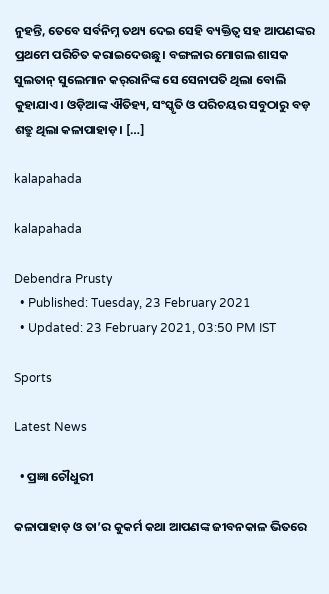ନୁହନ୍ତି, ତେବେ ସର୍ବନିମ୍ନ ତଥ୍ୟ ଦେଇ ସେହି ବ୍ୟକ୍ତିତ୍ୱ ସହ ଆପଣଙ୍କର ପ୍ରଥମେ ପରିଚିତ କରାଇଦେଉଛୁ। ବଙ୍ଗଳାର ମୋଗଲ ଶାସକ ସୁଲତାନ୍ ସୁଲେମାନ କର୍‌ରାନିଙ୍କ ସେ ସେନାପତି ଥିଲା ବୋଲି କୁହାଯାଏ। ଓଡ଼ିଆଙ୍କ ଐତିହ୍ୟ, ସଂସ୍କୃତି ଓ ପରିଚୟର ସବୁଠାରୁ ବଡ଼ ଶତ୍ରୁ ଥିଲା କଳାପାହାଡ଼। […]

kalapahada

kalapahada

Debendra Prusty
  • Published: Tuesday, 23 February 2021
  • Updated: 23 February 2021, 03:50 PM IST

Sports

Latest News

  • ପ୍ରଜ୍ଞା ଚୌଧୁରୀ

କଳାପାହାଡ଼ ଓ ତା’ର କୁକର୍ମ କଥା ଆପଣଙ୍କ ଜୀବନକାଳ ଭିତରେ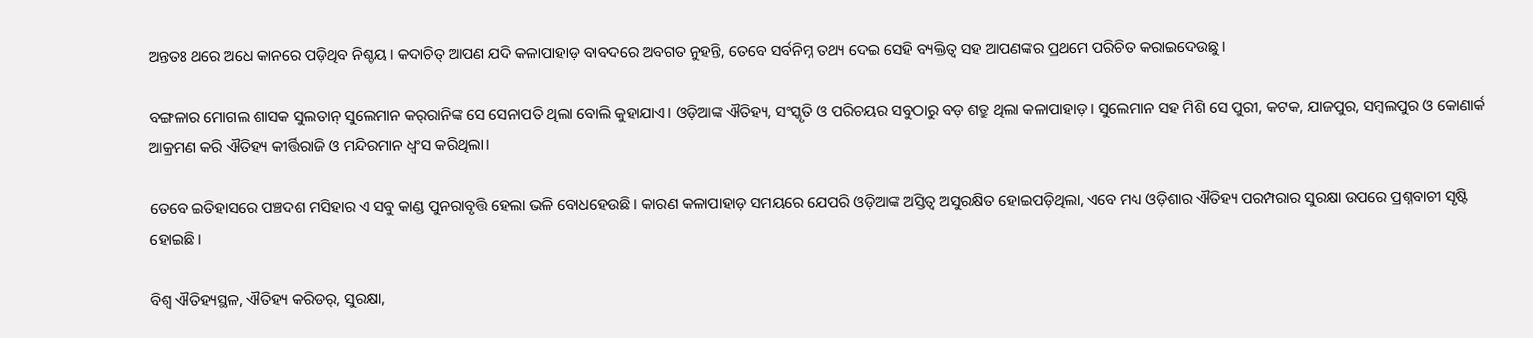ଅନ୍ତତଃ ଥରେ ଅଧେ କାନରେ ପଡ଼ିଥିବ ନିଶ୍ଚୟ। କଦାଚିତ୍ ଆପଣ ଯଦି କଳାପାହାଡ଼ ବାବଦରେ ଅବଗତ ନୁହନ୍ତି, ତେବେ ସର୍ବନିମ୍ନ ତଥ୍ୟ ଦେଇ ସେହି ବ୍ୟକ୍ତିତ୍ୱ ସହ ଆପଣଙ୍କର ପ୍ରଥମେ ପରିଚିତ କରାଇଦେଉଛୁ।

ବଙ୍ଗଳାର ମୋଗଲ ଶାସକ ସୁଲତାନ୍ ସୁଲେମାନ କର୍‌ରାନିଙ୍କ ସେ ସେନାପତି ଥିଲା ବୋଲି କୁହାଯାଏ। ଓଡ଼ିଆଙ୍କ ଐତିହ୍ୟ, ସଂସ୍କୃତି ଓ ପରିଚୟର ସବୁଠାରୁ ବଡ଼ ଶତ୍ରୁ ଥିଲା କଳାପାହାଡ଼। ସୁଲେମାନ ସହ ମିଶି ସେ ପୁରୀ, କଟକ, ଯାଜପୁର, ସମ୍ବଲପୁର ଓ କୋଣାର୍କ ଆକ୍ରମଣ କରି ଐତିହ୍ୟ କୀର୍ତ୍ତିରାଜି ଓ ମନ୍ଦିରମାନ ଧ୍ୱଂସ କରିଥିଲା।

ତେବେ ଇତିହାସରେ ପଞ୍ଚଦଶ ମସିହାର ଏ ସବୁ କାଣ୍ଡ ପୁନରାବୃତ୍ତି ହେଲା ଭଳି ବୋଧହେଉଛି। କାରଣ କଳାପାହାଡ଼ ସମୟରେ ଯେପରି ଓଡ଼ିଆଙ୍କ ଅସ୍ତିତ୍ୱ ଅସୁରକ୍ଷିତ ହୋଇପଡ଼ିଥିଲା, ଏବେ ମଧ୍ୟ ଓଡ଼ିଶାର ଐତିହ୍ୟ ପରମ୍ପରାର ସୁରକ୍ଷା ଉପରେ ପ୍ରଶ୍ନବାଚୀ ସୃଷ୍ଟି ହୋଇଛି।

ବିଶ୍ୱ ଐତିହ୍ୟସ୍ଥଳ, ଐତିହ୍ୟ କରିଡର୍, ସୁରକ୍ଷା,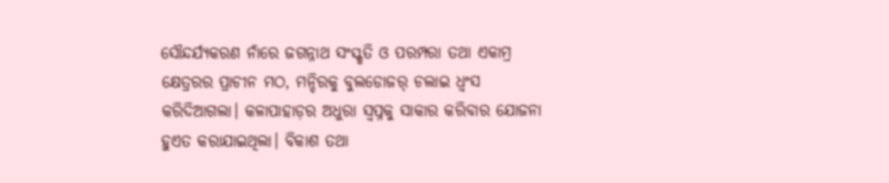ସୌନ୍ଦର୍ଯ୍ୟକରଣ ନାଁରେ ଜଗନ୍ନାଥ ସଂସ୍କୃତି ଓ ପରମ୍ପରା ତଥା ଏକାମ୍ର କ୍ଷେତ୍ରରର ପ୍ରାଚୀନ ମଠ, ମନ୍ଦିରକୁ ବୁଲଡୋଜର୍ ଚଲାଇ ଧ୍ୱଂସ କରିଦିଆଗଲା। କଳାପାହାଡ଼ର ଅଧୁରା ସ୍ୱପ୍ନକୁ ସାକାର କରିବାର ଯୋଜନା ହୁଏତ କରାଯାଇଥିଲା। ବିକାଶ ତଥା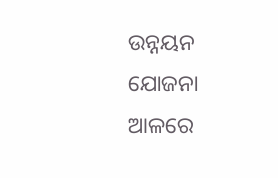ଉନ୍ନୟନ ଯୋଜନା ଆଳରେ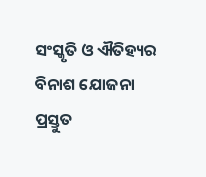ସଂସ୍କୃତି ଓ ଐତିହ୍ୟର ବିନାଶ ଯୋଜନା ପ୍ରସ୍ତୁତ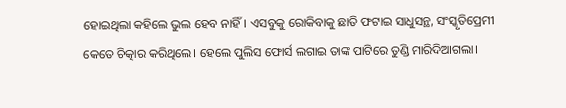ହୋଇଥିଲା କହିଲେ ଭୁଲ ହେବ ନାହିଁ। ଏସବୁକୁ ରୋକିବାକୁ ଛାତି ଫଟାଇ ସାଧୁସନ୍ଥ, ସଂସ୍କୃତିପ୍ରେମୀ କେତେ ଚିତ୍କାର କରିଥିଲେ। ହେଲେ ପୁଲିସ ଫୋର୍ସ ଲଗାଇ ତାଙ୍କ ପାଟିରେ ତୁଣ୍ଡି ମାରିଦିଆଗଲା।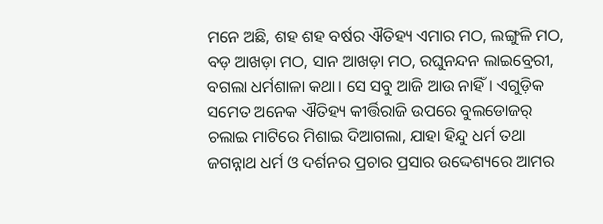ମନେ ଅଛି, ଶହ ଶହ ବର୍ଷର ଐତିହ୍ୟ ଏମାର ମଠ, ଲଙ୍ଗୁଳି ମଠ, ବଡ଼ ଆଖଡ଼ା ମଠ, ସାନ ଆଖଡ଼ା ମଠ, ରଘୁନନ୍ଦନ ଲାଇବ୍ରେରୀ, ବଗଲା ଧର୍ମଶାଳା କଥା। ସେ ସବୁ ଆଜି ଆଉ ନାହିଁ। ଏଗୁଡ଼ିକ ସମେତ ଅନେକ ଐତିହ୍ୟ କୀର୍ତ୍ତିରାଜି ଉପରେ ବୁଲଡୋଜର୍ ଚଲାଇ ମାଟିରେ ମିଶାଇ ଦିଆଗଲା, ଯାହା ହିନ୍ଦୁ ଧର୍ମ ତଥା ଜଗନ୍ନାଥ ଧର୍ମ ଓ ଦର୍ଶନର ପ୍ରଚାର ପ୍ରସାର ଉଦ୍ଦେଶ୍ୟରେ ଆମର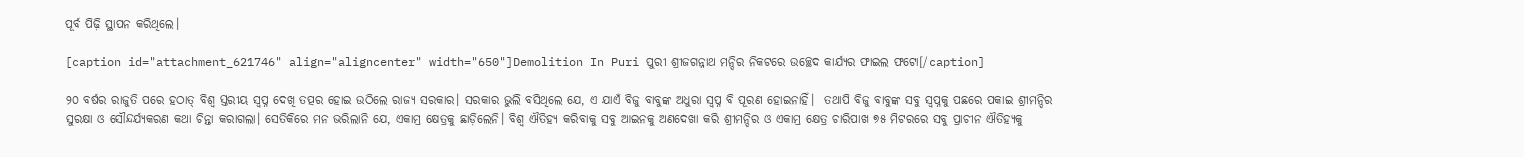ପୂର୍ବ ପିଢ଼ି ସ୍ଥାପନ କରିଥିଲେ।

[caption id="attachment_621746" align="aligncenter" width="650"]Demolition In Puri ପୁରୀ ଶ୍ରୀଜଗନ୍ନାଥ ମନ୍ଦିର ନିକଟରେ ଉଚ୍ଛେଦ କାର୍ଯ୍ୟର ଫାଇଲ ଫଟୋ[/caption]

୨୦ ବର୍ଷର ରାଜୁତି ପରେ ହଠାତ୍ ବିଶ୍ୱ ସ୍ତରୀୟ ସ୍ୱପ୍ନ ଦେଖି ତତ୍ପର ହୋଇ ଉଠିଲେ ରାଜ୍ୟ ସରକାର। ସରକାର ଭୁଲି ବସିଥିଲେ ଯେ, ଏ ଯାଏଁ ବିଜୁ ବାବୁଙ୍କ ଅଧୁରା ସ୍ୱପ୍ନ ବି ପୂରଣ ହୋଇନାହିଁ।  ତଥାପି ବିଜୁ ବାବୁଙ୍କ ସବୁ ସ୍ୱପ୍ନକୁ ପଛରେ ପକାଇ ଶ୍ରୀମନ୍ଦିର ସୁରକ୍ଷା ଓ ସୌନ୍ଦର୍ଯ୍ୟକରଣ କଥା ଚିନ୍ତା କରାଗଲା। ସେତିକିରେ ମନ ଭରିଲାନି ଯେ, ଏକାମ୍ର କ୍ଷେତ୍ରକୁ ଛାଡ଼ିଲେନି। ବିଶ୍ୱ ଐତିହ୍ୟ କରିବାକୁ ସବୁ ଆଇନକୁ ଅଣଦେଖା କରି ଶ୍ରୀମନ୍ଦିର ଓ ଏକାମ୍ର କ୍ଷେତ୍ର ଚାରିପାଖ ୭୫ ମିଟରରେ ସବୁ ପ୍ରାଚୀନ ଐତିହ୍ୟକୁ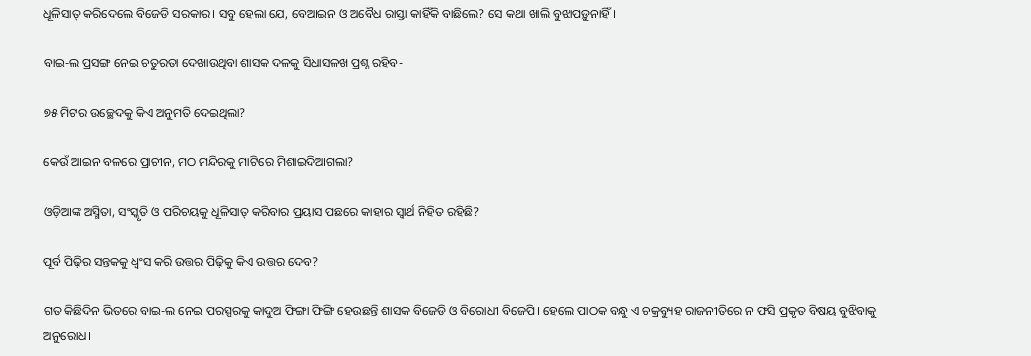ଧୂଳିସାତ୍ କରିଦେଲେ ବିଜେଡି ସରକାର। ସବୁ ହେଲା ଯେ, ବେଆଇନ ଓ ଅବୈଧ ରାସ୍ତା କାହିଁକି ବାଛିଲେ? ସେ କଥା ଖାଲି ବୁଝାପଡ଼ୁନାହିଁ।

ବାଇ-ଲ ପ୍ରସଙ୍ଗ ନେଇ ଚତୁରତା ଦେଖାଉଥିବା ଶାସକ ଦଳକୁ ସିଧାସଳଖ ପ୍ରଶ୍ନ ରହିବ-

୭୫ ମିଟର ଉଚ୍ଛେଦକୁ କିଏ ଅନୁମତି ଦେଇଥିଲା?

କେଉଁ ଆଇନ ବଳରେ ପ୍ରାଚୀନ, ମଠ ମନ୍ଦିରକୁ ମାଟିରେ ମିଶାଇଦିଆଗଲା?

ଓଡ଼ିଆଙ୍କ ଅସ୍ମିତା, ସଂସ୍କୃତି ଓ ପରିଚୟକୁ ଧୂଳିସାତ୍ କରିବାର ପ୍ରୟାସ ପଛରେ କାହାର ସ୍ୱାର୍ଥ ନିହିତ ରହିଛି?

ପୂର୍ବ ପିଢ଼ିର ସନ୍ତକକୁ ଧ୍ୱଂସ କରି ଉତ୍ତର ପିଢ଼ିକୁ କିଏ ଉତ୍ତର ଦେବ?

ଗତ କିଛିଦିନ ଭିତରେ ବାଇ-ଲ ନେଇ ପରସ୍ପରକୁ କାଦୁଅ ଫିଙ୍ଗା ଫିଙ୍ଗି ହେଉଛନ୍ତି ଶାସକ ବିଜେଡି ଓ ବିରୋଧୀ ବିଜେପି। ହେଲେ ପାଠକ ବନ୍ଧୁ ଏ ଚକ୍ରବ୍ୟୁହ ରାଜନୀତିରେ ନ ଫସି ପ୍ରକୃତ ବିଷୟ ବୁଝିବାକୁ ଅନୁରୋଧ।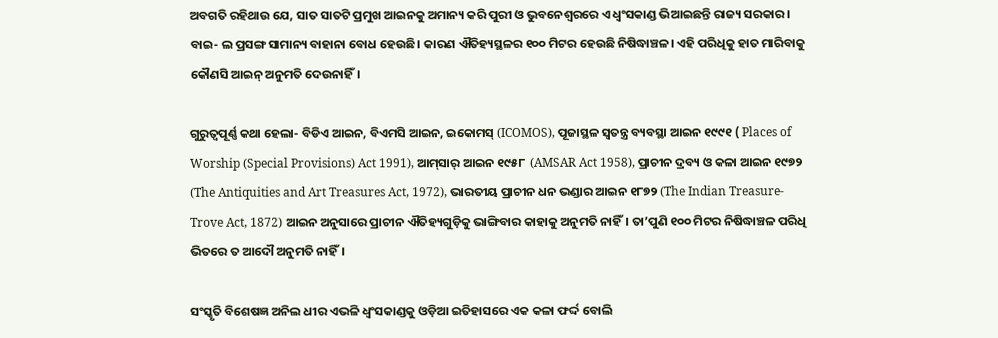ଅବଗତି ରହିଥାଉ ଯେ, ସାତ ସାତଟି ପ୍ରମୁଖ ଆଇନକୁ ଅମାନ୍ୟ କରି ପୁରୀ ଓ ଭୁବନେଶ୍ୱରରେ ଏ ଧ୍ୱଂସକାଣ୍ଡ ଭିଆଇଛନ୍ତି ରାଜ୍ୟ ସରକାର। ବାଇ- ଲ ପ୍ରସଙ୍ଗ ସାମାନ୍ୟ ବାହାନା ବୋଧ ହେଉଛି। କାରଣ ଐତିହ୍ୟସ୍ଥଳର ୧୦୦ ମିଟର ହେଉଛି ନିଷିଦ୍ଧାଞ୍ଚଳ। ଏହି ପରିଧିକୁ ହାତ ମାରିବାକୁ କୌଣସି ଆଇନ୍ ଅନୁମତି ଦେଉନାହିଁ।

ଗୁରୁତ୍ୱପୂର୍ଣ୍ଣ କଥା ହେଲା- ବିଡିଏ ଆଇନ, ବିଏମସି ଆଇନ, ଇକୋମସ୍‌ (ICOMOS), ପୂଜାସ୍ଥଳ ସ୍ୱତନ୍ତ୍ର ବ୍ୟବସ୍ଥା ଆଇନ ୧୯୯୧ ( Places of Worship (Special Provisions) Act 1991), ଆମ୍‌ସାର୍‌ ଆଇନ ୧୯୫୮  (AMSAR Act 1958), ପ୍ରାଚୀନ ଦ୍ରବ୍ୟ ଓ କଳା ଆଇନ ୧୯୭୨  (The Antiquities and Art Treasures Act, 1972), ଭାରତୀୟ ପ୍ରାଚୀନ ଧନ ଭଣ୍ଡାର ଆଇନ ୧୮୭୨ (The Indian Treasure-Trove Act, 1872) ଆଇନ ଅନୁସାରେ ପ୍ରାଚୀନ ଐତିହ୍ୟଗୁଡ଼ିକୁ ଭାଙ୍ଗିବାର କାହାକୁ ଅନୁମତି ନାହିଁ। ତା’ପୁଣି ୧୦୦ ମିଟର ନିଷିଦ୍ଧାଞ୍ଚଳ ପରିଧି ଭିତରେ ତ ଆଦୌ ଅନୁମତି ନାହିଁ।

ସଂସ୍କୃତି ବିଶେଷଜ୍ଞ ଅନିଲ ଧୀର ଏଭଳି ଧ୍ୱଂସକାଣ୍ଡକୁ ଓଡ଼ିଆ ଇତିହାସରେ ଏକ କଳା ଫର୍ଦ୍ଦ ବୋଲି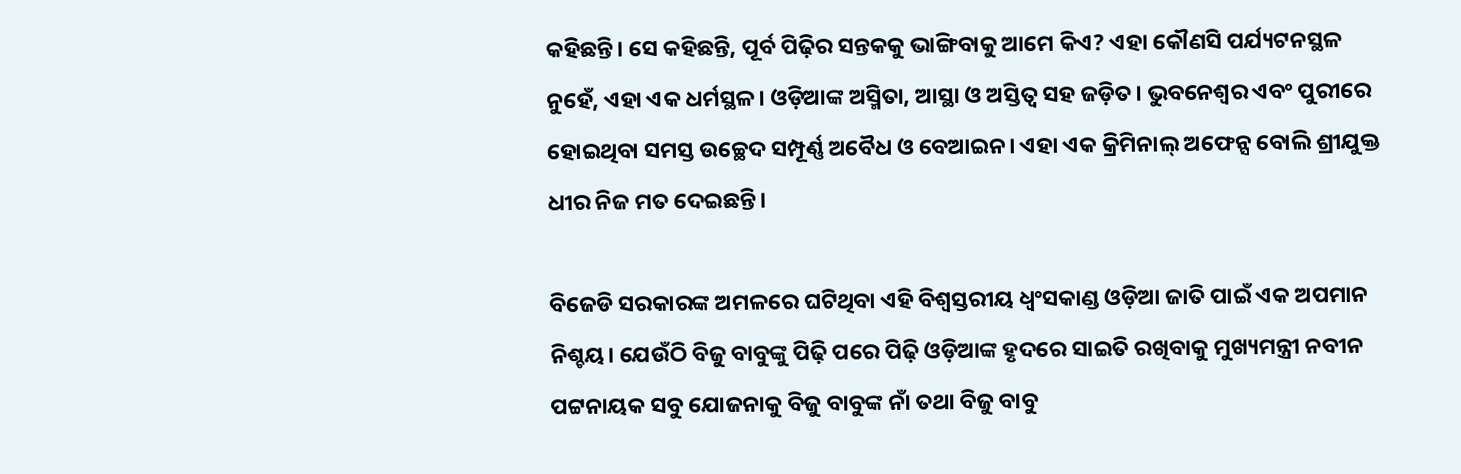କହିଛନ୍ତି। ସେ କହିଛନ୍ତି, ପୂର୍ବ ପିଢ଼ିର ସନ୍ତକକୁ ଭାଙ୍ଗିବାକୁ ଆମେ କିଏ? ଏହା କୌଣସି ପର୍ଯ୍ୟଟନସ୍ଥଳ ନୁହେଁ, ଏହା ଏକ ଧର୍ମସ୍ଥଳ। ଓଡ଼ିଆଙ୍କ ଅସ୍ମିତା, ଆସ୍ଥା ଓ ଅସ୍ତିତ୍ୱ ସହ ଜଡ଼ିତ। ଭୁବନେଶ୍ୱର ଏବଂ ପୁରୀରେ ହୋଇଥିବା ସମସ୍ତ ଉଚ୍ଛେଦ ସମ୍ପୂର୍ଣ୍ଣ ଅବୈଧ ଓ ବେଆଇନ। ଏହା ଏକ କ୍ରିମିନାଲ୍ ଅଫେନ୍ସ ବୋଲି ଶ୍ରୀଯୁକ୍ତ ଧୀର ନିଜ ମତ ଦେଇଛନ୍ତି।

ବିଜେଡି ସରକାରଙ୍କ ଅମଳରେ ଘଟିଥିବା ଏହି ବିଶ୍ୱସ୍ତରୀୟ ଧ୍ୱଂସକାଣ୍ଡ ଓଡ଼ିଆ ଜାତି ପାଇଁ ଏକ ଅପମାନ ନିଶ୍ଚୟ। ଯେଉଁଠି ବିଜୁ ବାବୁଙ୍କୁ ପିଢ଼ି ପରେ ପିଢ଼ି ଓଡ଼ିଆଙ୍କ ହୃଦରେ ସାଇତି ରଖିବାକୁ ମୁଖ୍ୟମନ୍ତ୍ରୀ ନବୀନ ପଟ୍ଟନାୟକ ସବୁ ଯୋଜନାକୁ ବିଜୁ ବାବୁଙ୍କ ନାଁ ତଥା ବିଜୁ ବାବୁ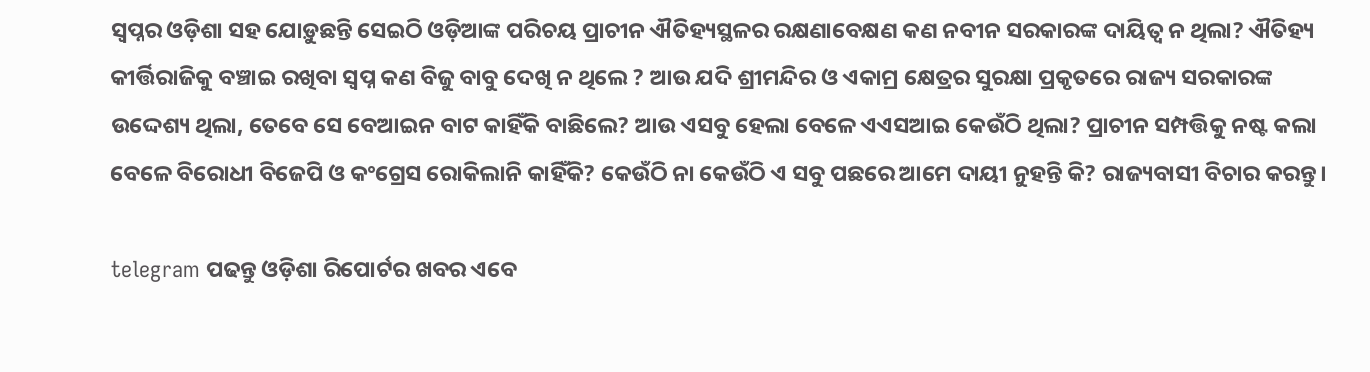ସ୍ୱପ୍ନର ଓଡ଼ିଶା ସହ ଯୋଡ଼ୁଛନ୍ତି ସେଇଠି ଓଡ଼ିଆଙ୍କ ପରିଚୟ ପ୍ରାଚୀନ ଐତିହ୍ୟସ୍ଥଳର ରକ୍ଷଣାବେକ୍ଷଣ କଣ ନବୀନ ସରକାରଙ୍କ ଦାୟିତ୍ୱ ନ ଥିଲା? ଐତିହ୍ୟ କୀର୍ତ୍ତିରାଜିକୁ ବଞ୍ଚାଇ ରଖିବା ସ୍ୱପ୍ନ କଣ ବିଜୁ ବାବୁ ଦେଖି ନ ଥିଲେ ? ଆଉ ଯଦି ଶ୍ରୀମନ୍ଦିର ଓ ଏକାମ୍ର କ୍ଷେତ୍ରର ସୁରକ୍ଷା ପ୍ରକୃତରେ ରାଜ୍ୟ ସରକାରଙ୍କ ଉଦ୍ଦେଶ୍ୟ ଥିଲା, ତେବେ ସେ ବେଆଇନ ବାଟ କାହିଁକି ବାଛିଲେ? ଆଉ ଏସବୁ ହେଲା ବେଳେ ଏଏସଆଇ କେଉଁଠି ଥିଲା? ପ୍ରାଚୀନ ସମ୍ପତ୍ତିକୁ ନଷ୍ଟ କଲା ବେଳେ ବିରୋଧୀ ବିଜେପି ଓ କଂଗ୍ରେସ ରୋକିଲାନି କାହିଁକି? କେଉଁଠି ନା କେଉଁଠି ଏ ସବୁ ପଛରେ ଆମେ ଦାୟୀ ନୁହନ୍ତି କି? ରାଜ୍ୟବାସୀ ବିଚାର କରନ୍ତୁ।

telegram ପଢନ୍ତୁ ଓଡ଼ିଶା ରିପୋର୍ଟର ଖବର ଏବେ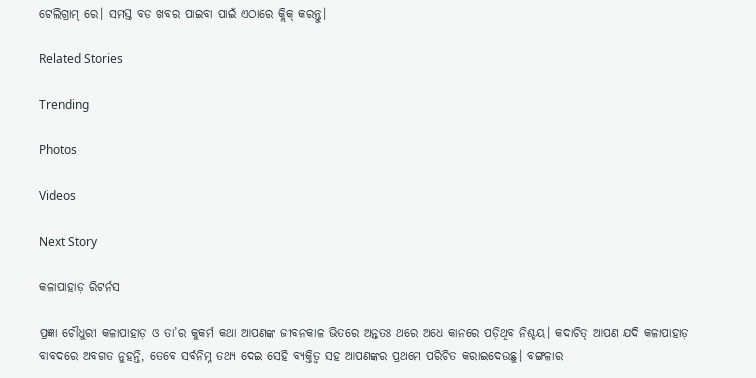ଟେଲିଗ୍ରାମ୍ ରେ। ସମସ୍ତ ବଡ ଖବର ପାଇବା ପାଇଁ ଏଠାରେ କ୍ଲିକ୍ କରନ୍ତୁ।

Related Stories

Trending

Photos

Videos

Next Story

କଳାପାହାଡ଼ ରିଟର୍ନସ

ପ୍ରଜ୍ଞା ଚୌଧୁରୀ କଳାପାହାଡ଼ ଓ ତା’ର କୁକର୍ମ କଥା ଆପଣଙ୍କ ଜୀବନକାଳ ଭିତରେ ଅନ୍ତତଃ ଥରେ ଅଧେ କାନରେ ପଡ଼ିଥିବ ନିଶ୍ଚୟ। କଦାଚିତ୍ ଆପଣ ଯଦି କଳାପାହାଡ଼ ବାବଦରେ ଅବଗତ ନୁହନ୍ତି, ତେବେ ସର୍ବନିମ୍ନ ତଥ୍ୟ ଦେଇ ସେହି ବ୍ୟକ୍ତିତ୍ୱ ସହ ଆପଣଙ୍କର ପ୍ରଥମେ ପରିଚିତ କରାଇଦେଉଛୁ। ବଙ୍ଗଳାର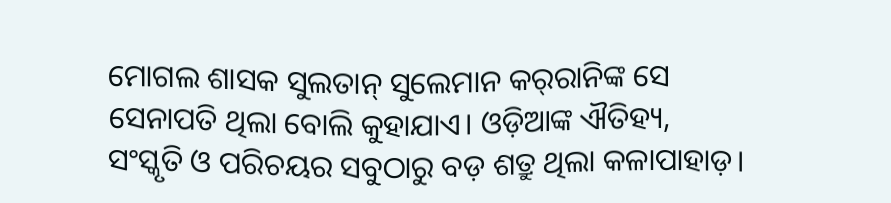ମୋଗଲ ଶାସକ ସୁଲତାନ୍ ସୁଲେମାନ କର୍‌ରାନିଙ୍କ ସେ ସେନାପତି ଥିଲା ବୋଲି କୁହାଯାଏ। ଓଡ଼ିଆଙ୍କ ଐତିହ୍ୟ, ସଂସ୍କୃତି ଓ ପରିଚୟର ସବୁଠାରୁ ବଡ଼ ଶତ୍ରୁ ଥିଲା କଳାପାହାଡ଼।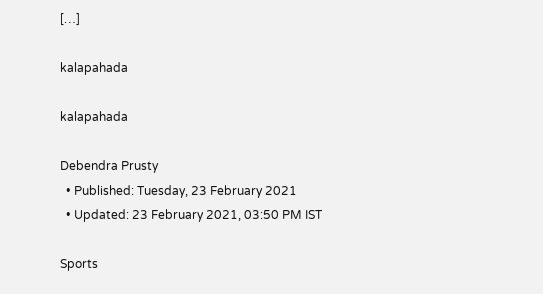[…]

kalapahada

kalapahada

Debendra Prusty
  • Published: Tuesday, 23 February 2021
  • Updated: 23 February 2021, 03:50 PM IST

Sports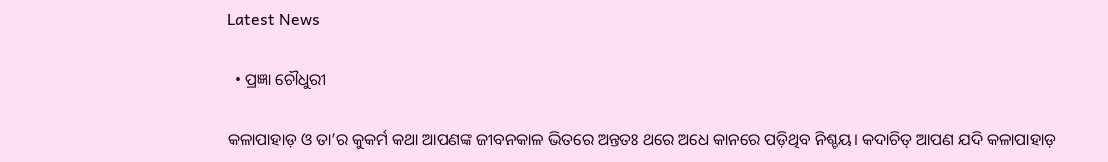Latest News

  • ପ୍ରଜ୍ଞା ଚୌଧୁରୀ

କଳାପାହାଡ଼ ଓ ତା’ର କୁକର୍ମ କଥା ଆପଣଙ୍କ ଜୀବନକାଳ ଭିତରେ ଅନ୍ତତଃ ଥରେ ଅଧେ କାନରେ ପଡ଼ିଥିବ ନିଶ୍ଚୟ। କଦାଚିତ୍ ଆପଣ ଯଦି କଳାପାହାଡ଼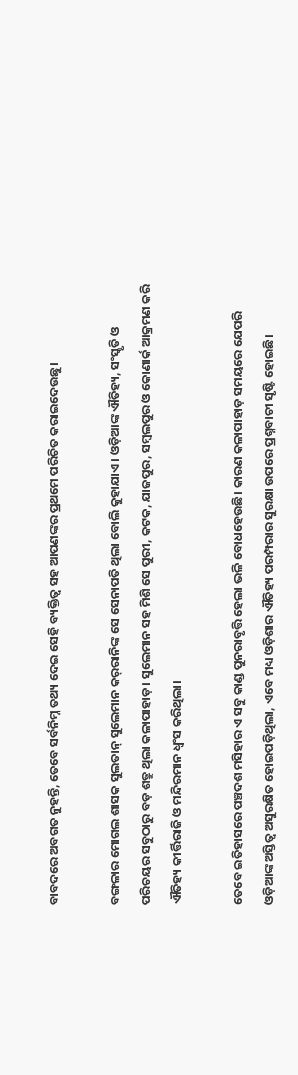ବାବଦରେ ଅବଗତ ନୁହନ୍ତି, ତେବେ ସର୍ବନିମ୍ନ ତଥ୍ୟ ଦେଇ ସେହି ବ୍ୟକ୍ତିତ୍ୱ ସହ ଆପଣଙ୍କର ପ୍ରଥମେ ପରିଚିତ କରାଇଦେଉଛୁ।

ବଙ୍ଗଳାର ମୋଗଲ ଶାସକ ସୁଲତାନ୍ ସୁଲେମାନ କର୍‌ରାନିଙ୍କ ସେ ସେନାପତି ଥିଲା ବୋଲି କୁହାଯାଏ। ଓଡ଼ିଆଙ୍କ ଐତିହ୍ୟ, ସଂସ୍କୃତି ଓ ପରିଚୟର ସବୁଠାରୁ ବଡ଼ ଶତ୍ରୁ ଥିଲା କଳାପାହାଡ଼। ସୁଲେମାନ ସହ ମିଶି ସେ ପୁରୀ, କଟକ, ଯାଜପୁର, ସମ୍ବଲପୁର ଓ କୋଣାର୍କ ଆକ୍ରମଣ କରି ଐତିହ୍ୟ କୀର୍ତ୍ତିରାଜି ଓ ମନ୍ଦିରମାନ ଧ୍ୱଂସ କରିଥିଲା।

ତେବେ ଇତିହାସରେ ପଞ୍ଚଦଶ ମସିହାର ଏ ସବୁ କାଣ୍ଡ ପୁନରାବୃତ୍ତି ହେଲା ଭଳି ବୋଧହେଉଛି। କାରଣ କଳାପାହାଡ଼ ସମୟରେ ଯେପରି ଓଡ଼ିଆଙ୍କ ଅସ୍ତିତ୍ୱ ଅସୁରକ୍ଷିତ ହୋଇପଡ଼ିଥିଲା, ଏବେ ମଧ୍ୟ ଓଡ଼ିଶାର ଐତିହ୍ୟ ପରମ୍ପରାର ସୁରକ୍ଷା ଉପରେ ପ୍ରଶ୍ନବାଚୀ ସୃଷ୍ଟି ହୋଇଛି।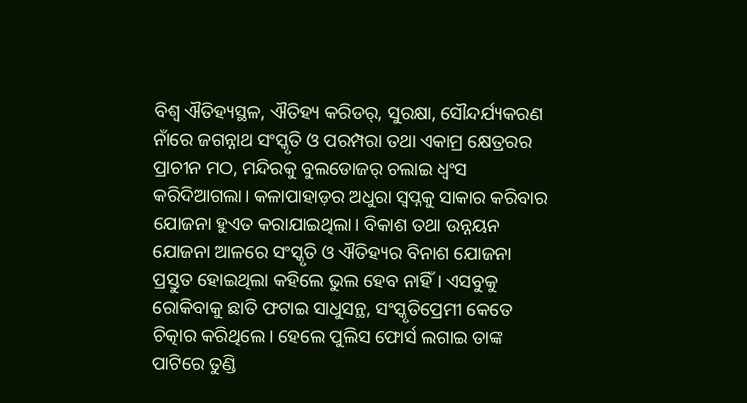ବିଶ୍ୱ ଐତିହ୍ୟସ୍ଥଳ, ଐତିହ୍ୟ କରିଡର୍, ସୁରକ୍ଷା, ସୌନ୍ଦର୍ଯ୍ୟକରଣ ନାଁରେ ଜଗନ୍ନାଥ ସଂସ୍କୃତି ଓ ପରମ୍ପରା ତଥା ଏକାମ୍ର କ୍ଷେତ୍ରରର ପ୍ରାଚୀନ ମଠ, ମନ୍ଦିରକୁ ବୁଲଡୋଜର୍ ଚଲାଇ ଧ୍ୱଂସ କରିଦିଆଗଲା। କଳାପାହାଡ଼ର ଅଧୁରା ସ୍ୱପ୍ନକୁ ସାକାର କରିବାର ଯୋଜନା ହୁଏତ କରାଯାଇଥିଲା। ବିକାଶ ତଥା ଉନ୍ନୟନ ଯୋଜନା ଆଳରେ ସଂସ୍କୃତି ଓ ଐତିହ୍ୟର ବିନାଶ ଯୋଜନା ପ୍ରସ୍ତୁତ ହୋଇଥିଲା କହିଲେ ଭୁଲ ହେବ ନାହିଁ। ଏସବୁକୁ ରୋକିବାକୁ ଛାତି ଫଟାଇ ସାଧୁସନ୍ଥ, ସଂସ୍କୃତିପ୍ରେମୀ କେତେ ଚିତ୍କାର କରିଥିଲେ। ହେଲେ ପୁଲିସ ଫୋର୍ସ ଲଗାଇ ତାଙ୍କ ପାଟିରେ ତୁଣ୍ଡି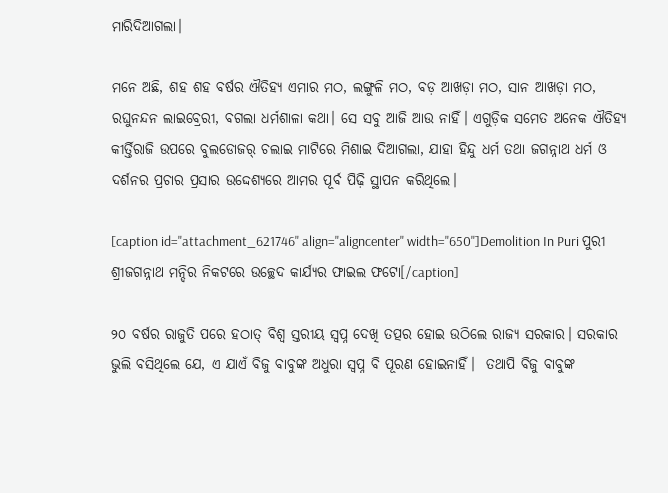ମାରିଦିଆଗଲା।

ମନେ ଅଛି, ଶହ ଶହ ବର୍ଷର ଐତିହ୍ୟ ଏମାର ମଠ, ଲଙ୍ଗୁଳି ମଠ, ବଡ଼ ଆଖଡ଼ା ମଠ, ସାନ ଆଖଡ଼ା ମଠ, ରଘୁନନ୍ଦନ ଲାଇବ୍ରେରୀ, ବଗଲା ଧର୍ମଶାଳା କଥା। ସେ ସବୁ ଆଜି ଆଉ ନାହିଁ। ଏଗୁଡ଼ିକ ସମେତ ଅନେକ ଐତିହ୍ୟ କୀର୍ତ୍ତିରାଜି ଉପରେ ବୁଲଡୋଜର୍ ଚଲାଇ ମାଟିରେ ମିଶାଇ ଦିଆଗଲା, ଯାହା ହିନ୍ଦୁ ଧର୍ମ ତଥା ଜଗନ୍ନାଥ ଧର୍ମ ଓ ଦର୍ଶନର ପ୍ରଚାର ପ୍ରସାର ଉଦ୍ଦେଶ୍ୟରେ ଆମର ପୂର୍ବ ପିଢ଼ି ସ୍ଥାପନ କରିଥିଲେ।

[caption id="attachment_621746" align="aligncenter" width="650"]Demolition In Puri ପୁରୀ ଶ୍ରୀଜଗନ୍ନାଥ ମନ୍ଦିର ନିକଟରେ ଉଚ୍ଛେଦ କାର୍ଯ୍ୟର ଫାଇଲ ଫଟୋ[/caption]

୨୦ ବର୍ଷର ରାଜୁତି ପରେ ହଠାତ୍ ବିଶ୍ୱ ସ୍ତରୀୟ ସ୍ୱପ୍ନ ଦେଖି ତତ୍ପର ହୋଇ ଉଠିଲେ ରାଜ୍ୟ ସରକାର। ସରକାର ଭୁଲି ବସିଥିଲେ ଯେ, ଏ ଯାଏଁ ବିଜୁ ବାବୁଙ୍କ ଅଧୁରା ସ୍ୱପ୍ନ ବି ପୂରଣ ହୋଇନାହିଁ।  ତଥାପି ବିଜୁ ବାବୁଙ୍କ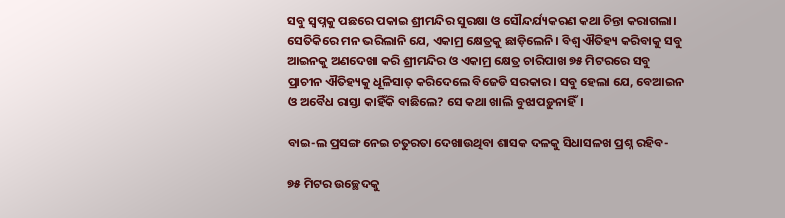ସବୁ ସ୍ୱପ୍ନକୁ ପଛରେ ପକାଇ ଶ୍ରୀମନ୍ଦିର ସୁରକ୍ଷା ଓ ସୌନ୍ଦର୍ଯ୍ୟକରଣ କଥା ଚିନ୍ତା କରାଗଲା। ସେତିକିରେ ମନ ଭରିଲାନି ଯେ, ଏକାମ୍ର କ୍ଷେତ୍ରକୁ ଛାଡ଼ିଲେନି। ବିଶ୍ୱ ଐତିହ୍ୟ କରିବାକୁ ସବୁ ଆଇନକୁ ଅଣଦେଖା କରି ଶ୍ରୀମନ୍ଦିର ଓ ଏକାମ୍ର କ୍ଷେତ୍ର ଚାରିପାଖ ୭୫ ମିଟରରେ ସବୁ ପ୍ରାଚୀନ ଐତିହ୍ୟକୁ ଧୂଳିସାତ୍ କରିଦେଲେ ବିଜେଡି ସରକାର। ସବୁ ହେଲା ଯେ, ବେଆଇନ ଓ ଅବୈଧ ରାସ୍ତା କାହିଁକି ବାଛିଲେ? ସେ କଥା ଖାଲି ବୁଝାପଡ଼ୁନାହିଁ।

ବାଇ-ଲ ପ୍ରସଙ୍ଗ ନେଇ ଚତୁରତା ଦେଖାଉଥିବା ଶାସକ ଦଳକୁ ସିଧାସଳଖ ପ୍ରଶ୍ନ ରହିବ-

୭୫ ମିଟର ଉଚ୍ଛେଦକୁ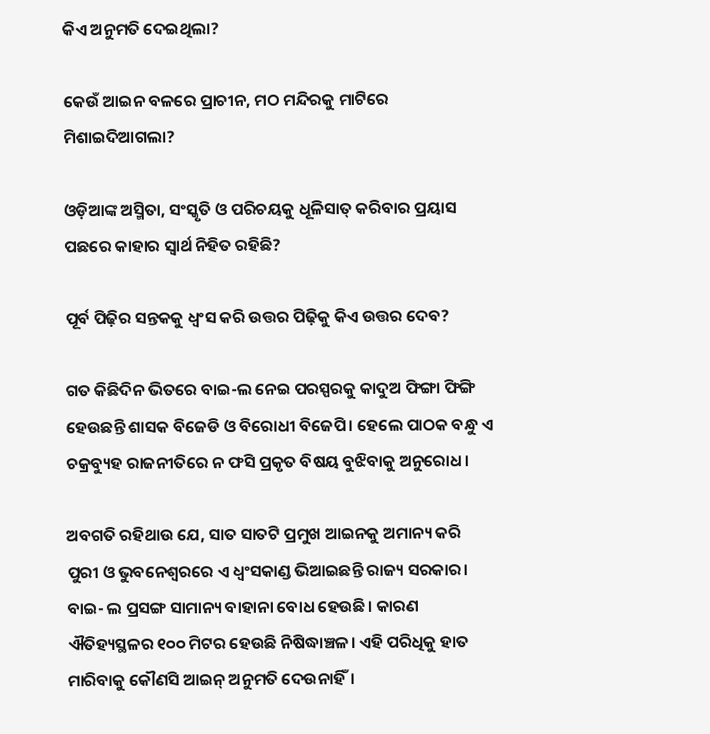କିଏ ଅନୁମତି ଦେଇଥିଲା?

କେଉଁ ଆଇନ ବଳରେ ପ୍ରାଚୀନ, ମଠ ମନ୍ଦିରକୁ ମାଟିରେ ମିଶାଇଦିଆଗଲା?

ଓଡ଼ିଆଙ୍କ ଅସ୍ମିତା, ସଂସ୍କୃତି ଓ ପରିଚୟକୁ ଧୂଳିସାତ୍ କରିବାର ପ୍ରୟାସ ପଛରେ କାହାର ସ୍ୱାର୍ଥ ନିହିତ ରହିଛି?

ପୂର୍ବ ପିଢ଼ିର ସନ୍ତକକୁ ଧ୍ୱଂସ କରି ଉତ୍ତର ପିଢ଼ିକୁ କିଏ ଉତ୍ତର ଦେବ?

ଗତ କିଛିଦିନ ଭିତରେ ବାଇ-ଲ ନେଇ ପରସ୍ପରକୁ କାଦୁଅ ଫିଙ୍ଗା ଫିଙ୍ଗି ହେଉଛନ୍ତି ଶାସକ ବିଜେଡି ଓ ବିରୋଧୀ ବିଜେପି। ହେଲେ ପାଠକ ବନ୍ଧୁ ଏ ଚକ୍ରବ୍ୟୁହ ରାଜନୀତିରେ ନ ଫସି ପ୍ରକୃତ ବିଷୟ ବୁଝିବାକୁ ଅନୁରୋଧ।

ଅବଗତି ରହିଥାଉ ଯେ, ସାତ ସାତଟି ପ୍ରମୁଖ ଆଇନକୁ ଅମାନ୍ୟ କରି ପୁରୀ ଓ ଭୁବନେଶ୍ୱରରେ ଏ ଧ୍ୱଂସକାଣ୍ଡ ଭିଆଇଛନ୍ତି ରାଜ୍ୟ ସରକାର। ବାଇ- ଲ ପ୍ରସଙ୍ଗ ସାମାନ୍ୟ ବାହାନା ବୋଧ ହେଉଛି। କାରଣ ଐତିହ୍ୟସ୍ଥଳର ୧୦୦ ମିଟର ହେଉଛି ନିଷିଦ୍ଧାଞ୍ଚଳ। ଏହି ପରିଧିକୁ ହାତ ମାରିବାକୁ କୌଣସି ଆଇନ୍ ଅନୁମତି ଦେଉନାହିଁ।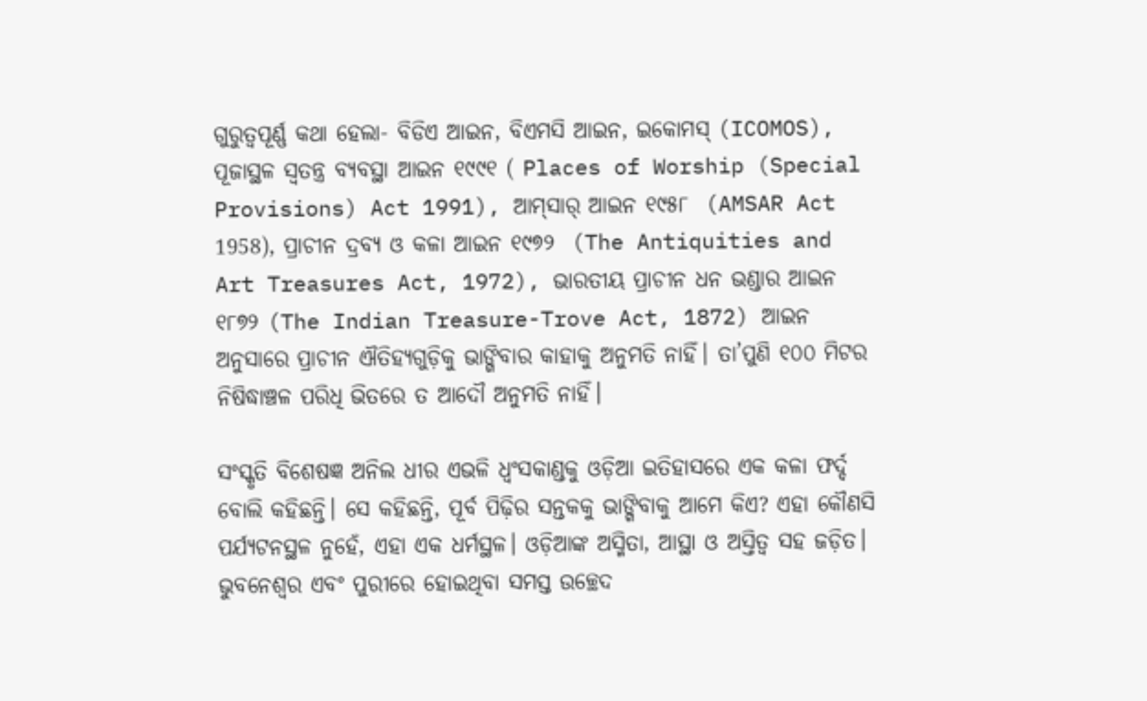ଗୁରୁତ୍ୱପୂର୍ଣ୍ଣ କଥା ହେଲା- ବିଡିଏ ଆଇନ, ବିଏମସି ଆଇନ, ଇକୋମସ୍‌ (ICOMOS), ପୂଜାସ୍ଥଳ ସ୍ୱତନ୍ତ୍ର ବ୍ୟବସ୍ଥା ଆଇନ ୧୯୯୧ ( Places of Worship (Special Provisions) Act 1991), ଆମ୍‌ସାର୍‌ ଆଇନ ୧୯୫୮  (AMSAR Act 1958), ପ୍ରାଚୀନ ଦ୍ରବ୍ୟ ଓ କଳା ଆଇନ ୧୯୭୨  (The Antiquities and Art Treasures Act, 1972), ଭାରତୀୟ ପ୍ରାଚୀନ ଧନ ଭଣ୍ଡାର ଆଇନ ୧୮୭୨ (The Indian Treasure-Trove Act, 1872) ଆଇନ ଅନୁସାରେ ପ୍ରାଚୀନ ଐତିହ୍ୟଗୁଡ଼ିକୁ ଭାଙ୍ଗିବାର କାହାକୁ ଅନୁମତି ନାହିଁ। ତା’ପୁଣି ୧୦୦ ମିଟର ନିଷିଦ୍ଧାଞ୍ଚଳ ପରିଧି ଭିତରେ ତ ଆଦୌ ଅନୁମତି ନାହିଁ।

ସଂସ୍କୃତି ବିଶେଷଜ୍ଞ ଅନିଲ ଧୀର ଏଭଳି ଧ୍ୱଂସକାଣ୍ଡକୁ ଓଡ଼ିଆ ଇତିହାସରେ ଏକ କଳା ଫର୍ଦ୍ଦ ବୋଲି କହିଛନ୍ତି। ସେ କହିଛନ୍ତି, ପୂର୍ବ ପିଢ଼ିର ସନ୍ତକକୁ ଭାଙ୍ଗିବାକୁ ଆମେ କିଏ? ଏହା କୌଣସି ପର୍ଯ୍ୟଟନସ୍ଥଳ ନୁହେଁ, ଏହା ଏକ ଧର୍ମସ୍ଥଳ। ଓଡ଼ିଆଙ୍କ ଅସ୍ମିତା, ଆସ୍ଥା ଓ ଅସ୍ତିତ୍ୱ ସହ ଜଡ଼ିତ। ଭୁବନେଶ୍ୱର ଏବଂ ପୁରୀରେ ହୋଇଥିବା ସମସ୍ତ ଉଚ୍ଛେଦ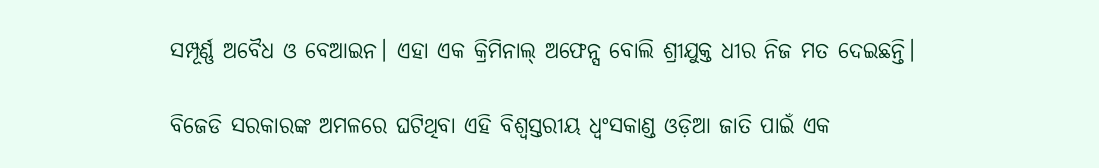ସମ୍ପୂର୍ଣ୍ଣ ଅବୈଧ ଓ ବେଆଇନ। ଏହା ଏକ କ୍ରିମିନାଲ୍ ଅଫେନ୍ସ ବୋଲି ଶ୍ରୀଯୁକ୍ତ ଧୀର ନିଜ ମତ ଦେଇଛନ୍ତି।

ବିଜେଡି ସରକାରଙ୍କ ଅମଳରେ ଘଟିଥିବା ଏହି ବିଶ୍ୱସ୍ତରୀୟ ଧ୍ୱଂସକାଣ୍ଡ ଓଡ଼ିଆ ଜାତି ପାଇଁ ଏକ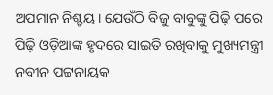ଅପମାନ ନିଶ୍ଚୟ। ଯେଉଁଠି ବିଜୁ ବାବୁଙ୍କୁ ପିଢ଼ି ପରେ ପିଢ଼ି ଓଡ଼ିଆଙ୍କ ହୃଦରେ ସାଇତି ରଖିବାକୁ ମୁଖ୍ୟମନ୍ତ୍ରୀ ନବୀନ ପଟ୍ଟନାୟକ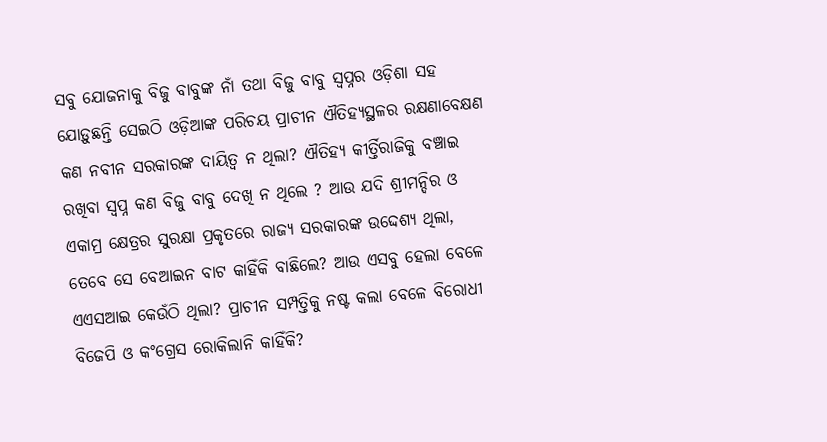ସବୁ ଯୋଜନାକୁ ବିଜୁ ବାବୁଙ୍କ ନାଁ ତଥା ବିଜୁ ବାବୁ ସ୍ୱପ୍ନର ଓଡ଼ିଶା ସହ ଯୋଡ଼ୁଛନ୍ତି ସେଇଠି ଓଡ଼ିଆଙ୍କ ପରିଚୟ ପ୍ରାଚୀନ ଐତିହ୍ୟସ୍ଥଳର ରକ୍ଷଣାବେକ୍ଷଣ କଣ ନବୀନ ସରକାରଙ୍କ ଦାୟିତ୍ୱ ନ ଥିଲା? ଐତିହ୍ୟ କୀର୍ତ୍ତିରାଜିକୁ ବଞ୍ଚାଇ ରଖିବା ସ୍ୱପ୍ନ କଣ ବିଜୁ ବାବୁ ଦେଖି ନ ଥିଲେ ? ଆଉ ଯଦି ଶ୍ରୀମନ୍ଦିର ଓ ଏକାମ୍ର କ୍ଷେତ୍ରର ସୁରକ୍ଷା ପ୍ରକୃତରେ ରାଜ୍ୟ ସରକାରଙ୍କ ଉଦ୍ଦେଶ୍ୟ ଥିଲା, ତେବେ ସେ ବେଆଇନ ବାଟ କାହିଁକି ବାଛିଲେ? ଆଉ ଏସବୁ ହେଲା ବେଳେ ଏଏସଆଇ କେଉଁଠି ଥିଲା? ପ୍ରାଚୀନ ସମ୍ପତ୍ତିକୁ ନଷ୍ଟ କଲା ବେଳେ ବିରୋଧୀ ବିଜେପି ଓ କଂଗ୍ରେସ ରୋକିଲାନି କାହିଁକି?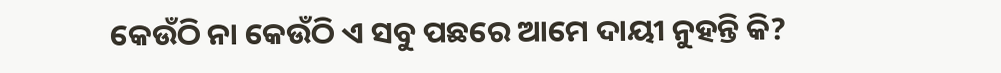କେଉଁଠି ନା କେଉଁଠି ଏ ସବୁ ପଛରେ ଆମେ ଦାୟୀ ନୁହନ୍ତି କି?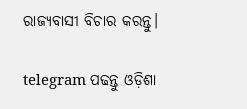ରାଜ୍ୟବାସୀ ବିଚାର କରନ୍ତୁ।

telegram ପଢନ୍ତୁ ଓଡ଼ିଶା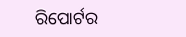ରିପୋର୍ଟର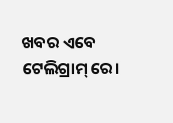ଖବର ଏବେ ଟେଲିଗ୍ରାମ୍ ରେ।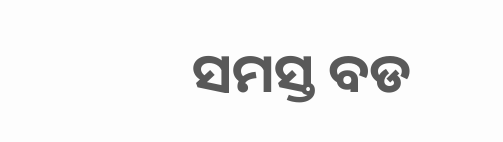ସମସ୍ତ ବଡ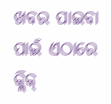ଖବର ପାଇବା ପାଇଁ ଏଠାରେ କ୍ଲିକ୍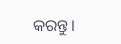କରନ୍ତୁ।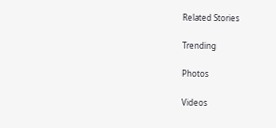Related Stories

Trending

Photos

Videos